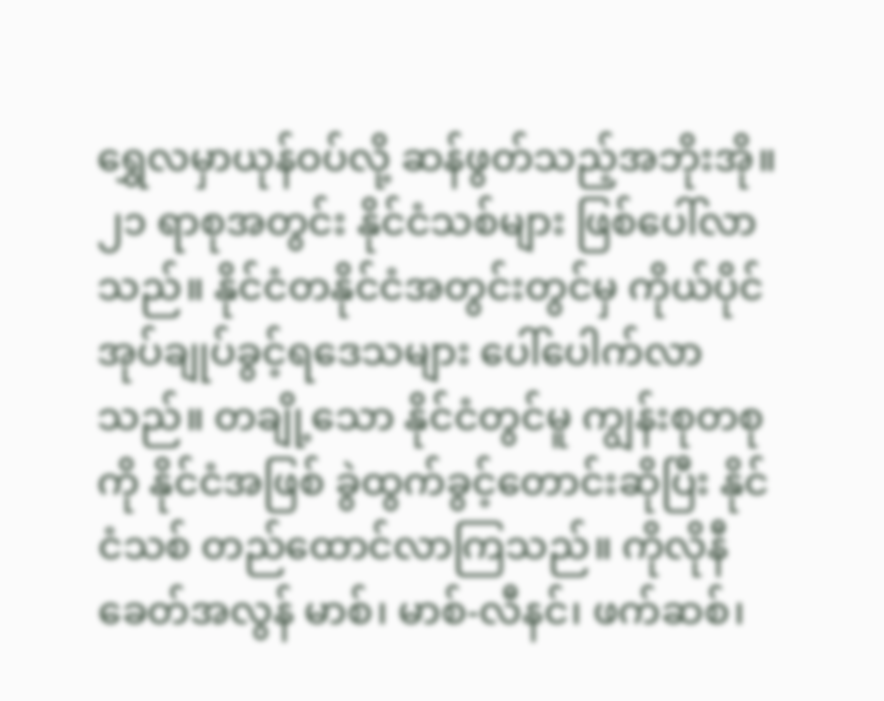ရွှေလမှာယုန်ဝပ်လို့ ဆန်ဖွတ်သည့်အဘိုးအို။
၂၁ ရာစုအတွင်း နိုင်ငံသစ်များ ဖြစ်ပေါ်လာသည်။ နိုင်ငံတနိုင်ငံအတွင်းတွင်မှ ကိုယ်ပိုင်အုပ်ချုပ်ခွင့်ရဒေသများ ပေါ်ပေါက်လာသည်။ တချို့သော နိုင်ငံတွင်မူ ကျွန်းစုတစုကို နိုင်ငံအဖြစ် ခွဲထွက်ခွင့်တောင်းဆိုပြီး နိုင်ငံသစ် တည်ထောင်လာကြသည်။ ကိုလိုနီခေတ်အလွန် မာစ်၊ မာစ်-လီနင်၊ ဖက်ဆစ်၊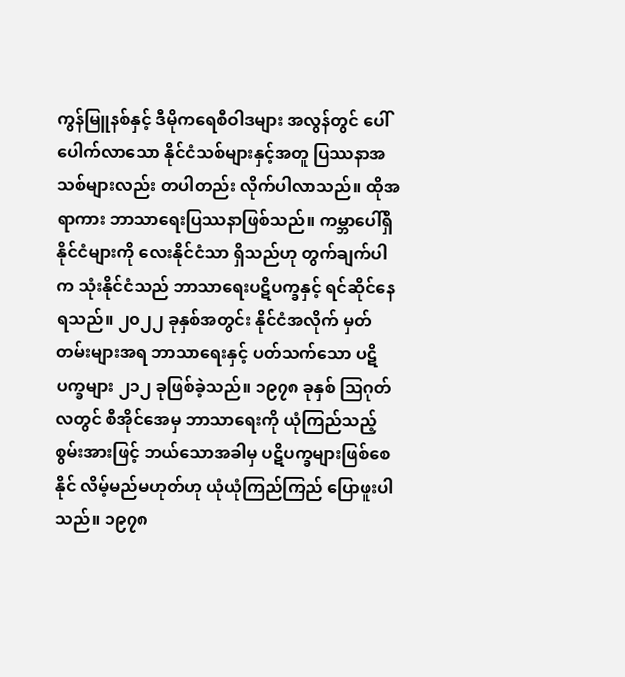ကွန်မြူနစ်နှင့် ဒီမိုကရေစီဝါဒများ အလွန်တွင် ပေါ်ပေါက်လာသော နိုင်ငံသစ်များနှင့်အတူ ပြဿနာအသစ်များလည်း တပါတည်း လိုက်ပါလာသည်။ ထိုအရာကား ဘာသာရေးပြဿနာဖြစ်သည်။ ကမ္ဘာပေါ်ရှိနိုင်ငံများကို လေးနိုင်ငံသာ ရှိသည်ဟု တွက်ချက်ပါက သုံးနိုင်ငံသည် ဘာသာရေးပဋိပက္ခနှင့် ရင်ဆိုင်နေရသည်။ ၂၀၂၂ ခုနှစ်အတွင်း နိုင်ငံအလိုက် မှတ်တမ်းများအရ ဘာသာရေးနှင့် ပတ်သက်သော ပဋိပက္ခများ ၂၁၂ ခုဖြစ်ခဲ့သည်။ ၁၉၇၈ ခုနှစ် ဩဂုတ်လတွင် စီအိုင်အေမှ ဘာသာရေးကို ယုံကြည်သည့် စွမ်းအားဖြင့် ဘယ်သောအခါမှ ပဋိပက္ခများဖြစ်စေနိုင် လိမ့်မည်မဟုတ်ဟု ယုံယုံကြည်ကြည် ပြောဖူးပါသည်။ ၁၉၇၈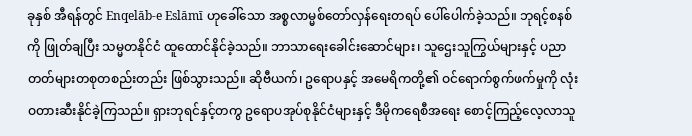ခုနှစ် အီရန်တွင် Enqelāb-e Eslāmī ဟုခေါ်သော အစ္စလာမ္မစ်တော်လှန်ရေးတရပ် ပေါ်ပေါက်ခဲ့သည်။ ဘုရင့်စနစ်ကို ဖြုတ်ချပြီး သမ္မတနိုင်ငံ ထူထောင်နိုင်ခဲ့သည်။ ဘာသာရေးခေါင်းဆောင်များ၊ သူဌေးသူကြွယ်များနှင့် ပညာတတ်များတစုတစည်းတည်း ဖြစ်သွားသည်။ ဆိုဗီယက်၊ ဥရောပနှင့် အမေရိကတို့၏ ဝင်ရောက်စွက်ဖက်မှုကို လုံးဝတားဆီးနိုင်ခဲ့ကြသည်။ ရှားဘုရင်နှင့်တကွ ဥရောပအုပ်စုနိုင်ငံများနှင့် ဒီမိုကရေစီအရေး စောင့်ကြည့်လေ့လာသူ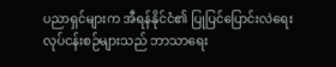ပညာရှင်များက အီရန်နိုင်ငံ၏ ပြုပြင်ပြောင်းလဲရေး လုပ်ငန်းစဉ်များသည် ဘာသာရေး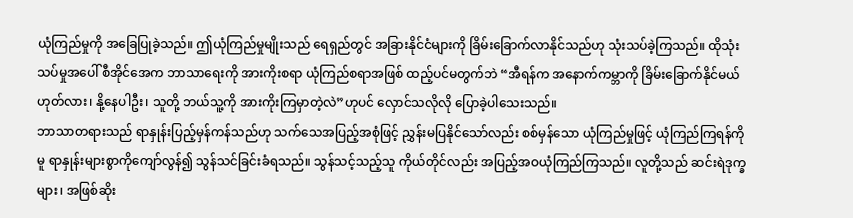ယုံကြည်မှုကို အခြေပြုခဲ့သည်။ ဤယုံကြည်မှုမျိုးသည် ရေရှည်တွင် အခြားနိုင်ငံများကို ခြိမ်းခြောက်လာနိုင်သည်ဟု သုံးသပ်ခဲ့ကြသည်။ ထိုသုံးသပ်မှုအပေါ် စီအိုင်အေက ဘာသာရေးကို အားကိုးစရာ ယုံကြည်စရာအဖြစ် ထည့်ပင်မတွက်ဘဲ “အီရန်က အနောက်ကမ္ဘာကို ခြိမ်းခြောက်နိုင်မယ် ဟုတ်လား၊ နို့နေပါဦး၊ သူတို့ ဘယ်သူ့ကို အားကိုးကြမှာတဲ့လဲ”ဟုပင် လှောင်သလိုလို ပြောခဲ့ပါသေးသည်။
ဘာသာတရားသည် ရာနှုန်းပြည့်မှန်ကန်သည်ဟု သက်သေအပြည့်အစုံဖြင့် ညွှန်းမပြနိုင်သော်လည်း စစ်မှန်သော ယုံကြည်မှုဖြင့် ယုံကြည်ကြရန်ကိုမူ ရာနှုန်းများစွာကိုကျော်လွန်၍ သွန်သင်ခြင်းခံရသည်။ သွန်သင့်သည့်သူ ကိုယ်တိုင်လည်း အပြည့်အဝယုံကြည်ကြသည်။ လူတို့သည် ဆင်းရဲဒုက္ခများ၊ အဖြစ်ဆိုး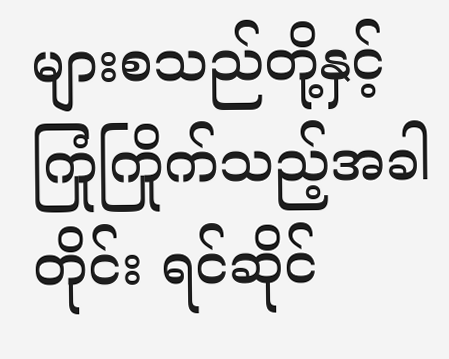များစသည်တို့နှင့် ကြုံကြိုက်သည့်အခါတိုင်း ရင်ဆိုင်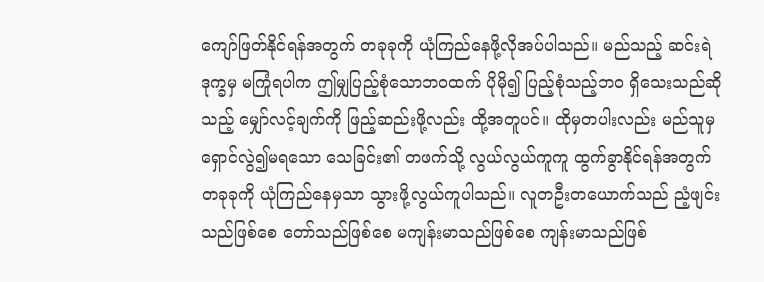ကျော်ဖြတ်နိုင်ရန်အတွက် တခုခုကို ယုံကြည်နေဖို့လိုအပ်ပါသည်။ မည်သည့် ဆင်းရဲဒုက္ခမှ မကြုံရပါက ဤမျှပြည့်စုံသောဘဝထက် ပိုမို၍ ပြည့်စုံသည့်ဘဝ ရှိသေးသည်ဆိုသည့် မျှော်လင့်ချက်ကို ဖြည့်ဆည်းဖို့လည်း ထို့အတူပင်။ ထိုမှတပါးလည်း မည်သူမှ ရှောင်လွဲ၍မရသော သေခြင်း၏ တဖက်သို့ လွယ်လွယ်ကူကူ ထွက်ခွာနိုင်ရန်အတွက် တခုခုကို ယုံကြည်နေမှသာ သွားဖို့လွယ်ကူပါသည်။ လူတဦးတယောက်သည် ညံ့ဖျင်းသည်ဖြစ်စေ တော်သည်ဖြစ်စေ မကျန်းမာသည်ဖြစ်စေ ကျန်းမာသည်ဖြစ်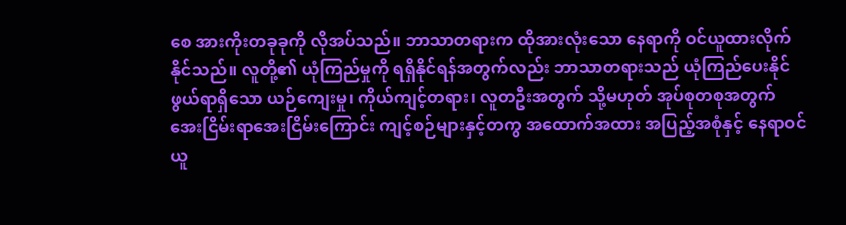စေ အားကိုးတခုခုကို လိုအပ်သည်။ ဘာသာတရားက ထိုအားလုံးသော နေရာကို ဝင်ယူထားလိုက်နိုင်သည်။ လူတို့၏ ယုံကြည်မှုကို ရရှိနိုင်ရန်အတွက်လည်း ဘာသာတရားသည် ယုံကြည်ပေးနိုင်ဖွယ်ရာရှိသော ယဉ်ကျေးမှု၊ ကိုယ်ကျင့်တရား၊ လူတဦးအတွက် သို့မဟုတ် အုပ်စုတစုအတွက် အေးငြိမ်းရာအေးငြိမ်းကြောင်း ကျင့်စဉ်များနှင့်တကွ အထောက်အထား အပြည့်အစုံနှင့် နေရာဝင်ယူ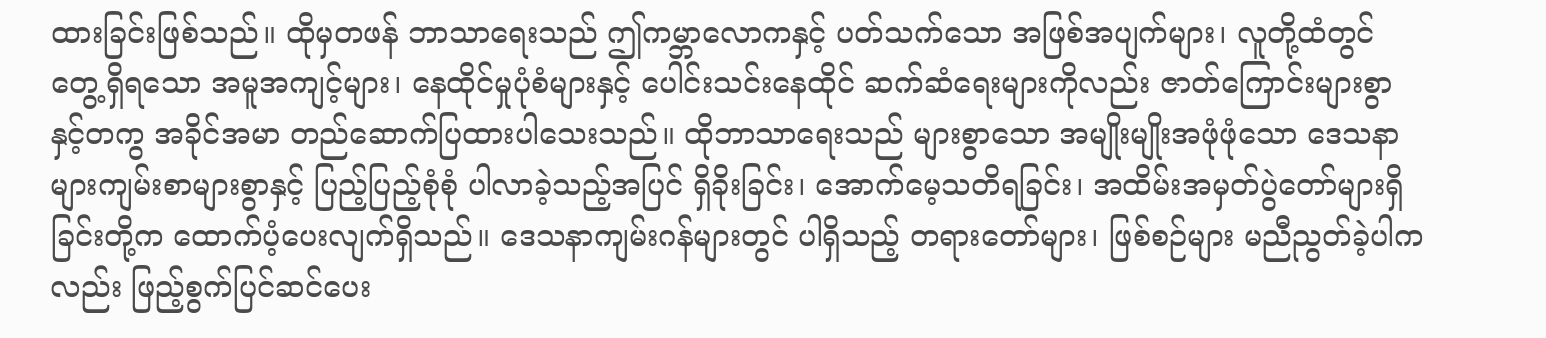ထားခြင်းဖြစ်သည်။ ထိုမှတဖန် ဘာသာရေးသည် ဤကမ္ဘာလောကနှင့် ပတ်သက်သော အဖြစ်အပျက်များ၊ လူတို့ထံတွင် တွေ့ရှိရသော အမူအကျင့်များ၊ နေထိုင်မှုပုံစံများနှင့် ပေါင်းသင်းနေထိုင် ဆက်ဆံရေးများကိုလည်း ဇာတ်ကြောင်းများစွာ နှင့်တကွ အခိုင်အမာ တည်ဆောက်ပြထားပါသေးသည်။ ထိုဘာသာရေးသည် များစွာသော အမျိုးမျိုးအဖုံဖုံသော ဒေသနာများကျမ်းစာများစွာနှင့် ပြည့်ပြည့်စုံစုံ ပါလာခဲ့သည့်အပြင် ရှိခိုးခြင်း၊ အောက်မေ့သတိရခြင်း၊ အထိမ်းအမှတ်ပွဲတော်များရှိခြင်းတို့က ထောက်ပံ့ပေးလျက်ရှိသည်။ ဒေသနာကျမ်းဂန်များတွင် ပါရှိသည့် တရားတော်များ၊ ဖြစ်စဉ်များ မညီညွတ်ခဲ့ပါကလည်း ဖြည့်စွက်ပြင်ဆင်ပေး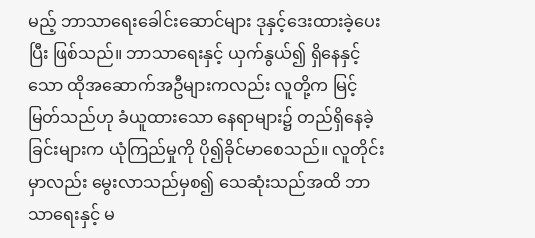မည့် ဘာသာရေးခေါင်းဆောင်များ ဒုနှင့်ဒေးထားခဲ့ပေးပြီး ဖြစ်သည်။ ဘာသာရေးနှင့် ယှက်နွယ်၍ ရှိနေနှင့်သော ထိုအဆောက်အဦများကလည်း လူတို့က မြင့်မြတ်သည်ဟု ခံယူထားသော နေရာများ၌ တည်ရှိနေခဲ့ခြင်းများက ယုံကြည်မှုကို ပို၍ခိုင်မာစေသည်။ လူတိုင်းမှာလည်း မွေးလာသည်မှစ၍ သေဆုံးသည်အထိ ဘာသာရေးနှင့် မ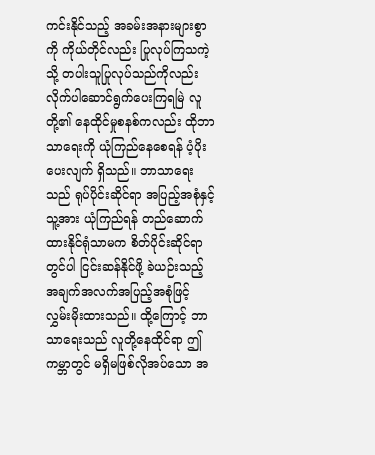ကင်းနိုင်သည့် အခမ်းအနားများစွာကို ကိုယ်တိုင်လည်း ပြုလုပ်ကြသကဲ့သို့ တပါးသူပြုလုပ်သည်ကိုလည်း လိုက်ပါဆောင်ရွက်ပေးကြရမြဲ လူတို့၏ နေထိုင်မှုစနစ်ကလည်း ထိုဘာသာရေးကို ယုံကြည်နေစေရန် ပံ့ပိုးပေးလျက် ရှိသည်။ ဘာသာရေးသည် ရုပ်ပိုင်းဆိုင်ရာ အပြည့်အစုံနှင့် သူ့အား ယုံကြည်ရန် တည်ဆောက်ထားနိုင်ရုံသာမက စိတ်ပိုင်းဆိုင်ရာတွင်ပါ ငြင်းဆန်နိုင်ဖို့ ခဲယဉ်းသည့် အချက်အလက်အပြည့်အစုံဖြင့် လွှမ်းမိုးထားသည်။ ထို့ကြောင့် ဘာသာရေးသည် လူတို့နေထိုင်ရာ ဤကမ္ဘာတွင် မရှိမဖြစ်လိုအပ်သော အ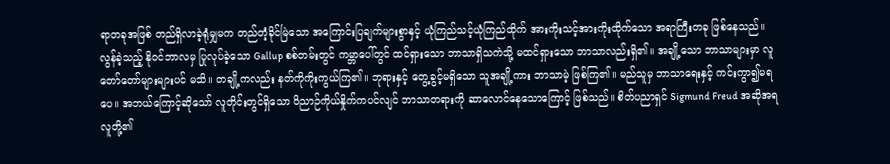ရာတခုအဖြစ် တည်ရှိလာခဲ့ရုံမျှမက တည်တံ့ခိုင်မြဲသော အကြောင်းပြချက်များစွာနှင့် ယုံကြည်သင့်ယုံကြည်ထိုက် အားကိုးသင့်အားကိုးထိုက်သော အရာကြီးတခု ဖြစ်နေသည်။
လွန်ခဲ့သည့် နိုဝင်ဘာလမှ ပြုလုပ်ခဲ့သော Gallup စစ်တမ်းတွင် ကမ္ဘာပေါ်တွင် ထင်ရှားသော ဘာသာရှိသကဲသို့ မထင်ရှားသော ဘာသာလည်းရှိ၏။ အချို့သော ဘာသာများမှာ လူတော်တော်များများပင် မသိ။ တချို့ကလည်း နတ်ကိုကိုးကွယ်ကြ၏။ ဘုရားနှင့် တွေ့ခွင့်မရှိသော သူအချို့ကား ဘာသာမဲ့ ဖြစ်ကြ၏။ မည်သူမှ ဘာသာရေးနှင့် ကင်းကွာ၍မရပေ။ အဘယ်ကြောင့်ဆိုသော် လူတိုင်းတွင်ရှိသော ဝိညာဉ်ကိုယ်နှိုက်ကပင်လျင် ဘာသာတရားကို ဆာလောင်နေသောကြောင့် ဖြစ်သည်။ စိတ်ပညာရှင် Sigmund Freud အဆိုအရ လူတို့၏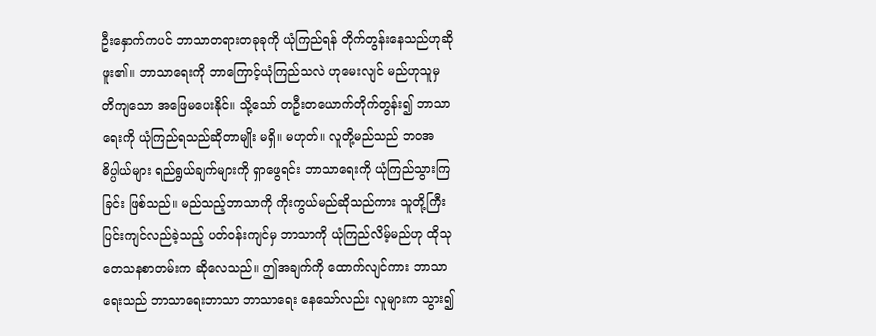ဦးနှောက်ကပင် ဘာသာတရားတခုခုကို ယုံကြည်ရန် တိုက်တွန်းနေသည်ဟုဆိုဖူး၏။ ဘာသာရေးကို ဘာကြောင့်ယုံကြည်သလဲ ဟုမေးလျင် မည်ဟုသူမှ တိကျသော အဖြေမပေးနိုင်။ သို့သော် တဦးတယောက်တိုက်တွန်း၍ ဘာသာရေးကို ယုံကြည်ရသည်ဆိုတာမျိုး မရှိ။ မဟုတ်။ လူတို့မည်သည် ဘဝအဓိပ္ပါယ်များ ရည်ရွယ်ချက်များကို ရှာဖွေရင်း ဘာသာရေးကို ယုံကြည်သွားကြခြင်း ဖြစ်သည်။ မည်သည့်ဘာသာကို ကိုးကွယ်မည်ဆိုသည်ကား သူတို့ကြီးပြင်းကျင်လည်ခဲ့သည့် ပတ်ဝန်းကျင်မှ ဘာသာကို ယုံကြည်လိမ့်မည်ဟု ထိုသုတေသနစာတမ်းက ဆိုလေသည်။ ဤအချက်ကို ထောက်လျင်ကား ဘာသာရေးသည် ဘာသာရေးဘာသာ ဘာသာရေး နေသော်လည်း လူများက သွား၍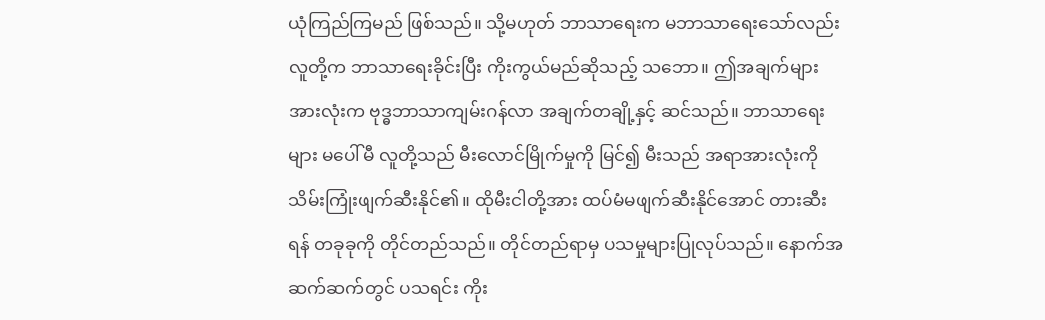ယုံကြည်ကြမည် ဖြစ်သည်။ သို့မဟုတ် ဘာသာရေးက မဘာသာရေးသော်လည်း လူတို့က ဘာသာရေးခိုင်းပြီး ကိုးကွယ်မည်ဆိုသည့် သဘော။ ဤအချက်များ အားလုံးက ဗုဒ္ဓဘာသာကျမ်းဂန်လာ အချက်တချို့နှင့် ဆင်သည်။ ဘာသာရေးများ မပေါ်မီ လူတို့သည် မီးလောင်မြိုက်မှုကို မြင်၍ မီးသည် အရာအားလုံးကို သိမ်းကြုံးဖျက်ဆီးနိုင်၏။ ထိုမီးငါတို့အား ထပ်မံမဖျက်ဆီးနိုင်အောင် တားဆီးရန် တခုခုကို တိုင်တည်သည်။ တိုင်တည်ရာမှ ပသမှုများပြုလုပ်သည်။ နောက်အဆက်ဆက်တွင် ပသရင်း ကိုး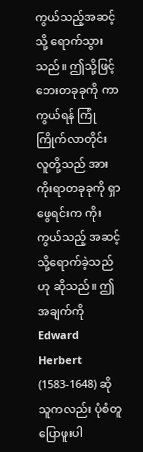ကွယ်သည့်အဆင့်သို့ ရောက်သွားသည်။ ဤသို့ဖြင့် ဘေးတခုခုကို ကာကွယ်ရန် ကြုံကြိုက်လာတိုင်း လူတို့သည် အားကိုးရာတခုခုကို ရှာဖွေရင်းက ကိုးကွယ်သည့် အဆင့်သို့ရောက်ခဲ့သည်ဟု ဆိုသည်။ ဤအချက်ကို Edward Herbert (1583-1648) ဆိုသူကလည်း ပုံစံတူ ပြောဖူးပါ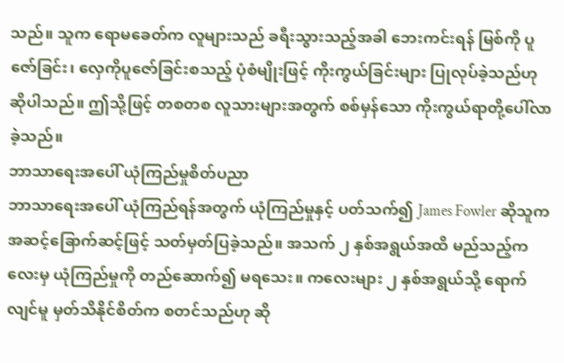သည်။ သူက ရောမခေတ်က လူများသည် ခရီးသွားသည့်အခါ ဘေးကင်းရန် မြစ်ကို ပူဇော်ခြင်း၊ လှေကိုပူဇော်ခြင်းစသည့် ပုံစံမျိုးဖြင့် ကိုးကွယ်ခြင်းများ ပြုလုပ်ခဲ့သည်ဟု ဆိုပါသည်။ ဤသို့ဖြင့် တစတစ လူသားများအတွက် စစ်မှန်သော ကိုးကွယ်ရာတို့ပေါ်လာခဲ့သည်။
ဘာသာရေးအပေါ် ယုံကြည်မှုစိတ်ပညာ
ဘာသာရေးအပေါ် ယုံကြည်ရန်အတွက် ယုံကြည်မှုနှင့် ပတ်သက်၍ James Fowler ဆိုသူက အဆင့်ခြောက်ဆင့်ဖြင့် သတ်မှတ်ပြခဲ့သည်။ အသက် ၂ နှစ်အရွယ်အထိ မည်သည့်ကလေးမှ ယုံကြည်မှုကို တည်ဆောက်၍ မရသေး။ ကလေးများ ၂ နှစ်အရွယ်သို့ ရောက်လျင်မူ မှတ်သိနိုင်စိတ်က စတင်သည်ဟု ဆို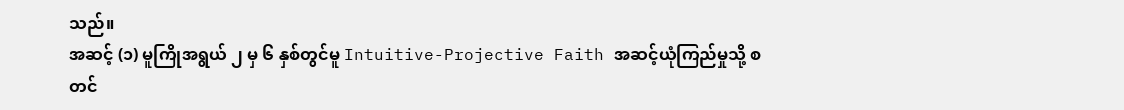သည်။
အဆင့် (၁) မူကြိုအရွယ် ၂ မှ ၆ နှစ်တွင်မူ Intuitive-Projective Faith အဆင့်ယုံကြည်မှုသို့ စတင်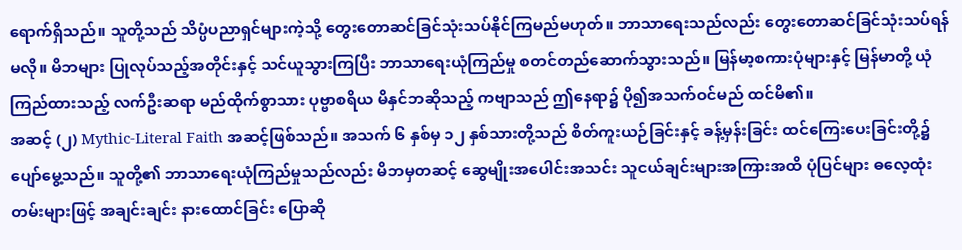ရောက်ရှိသည်။ သူတို့သည် သိပ္ပံပညာရှင်များကဲ့သို့ တွေးတောဆင်ခြင်သုံးသပ်နိုင်ကြမည်မဟုတ်။ ဘာသာရေးသည်လည်း တွေးတောဆင်ခြင်သုံးသပ်ရန် မလို။ မိဘများ ပြုလုပ်သည့်အတိုင်းနှင့် သင်ယူသွားကြပြီး ဘာသာရေးယုံကြည်မှု စတင်တည်ဆောက်သွားသည်။ မြန်မာ့စကားပုံများနှင့် မြန်မာတို့ ယုံကြည်ထားသည့် လက်ဦးဆရာ မည်ထိုက်စွာသား ပုဗ္ဗာစရိယ မိနှင်ဘဆိုသည့် ကဗျာသည် ဤနေရာ၌ ပို၍အသက်ဝင်မည် ထင်မိ၏။
အဆင့် (၂) Mythic-Literal Faith အဆင့်ဖြစ်သည်။ အသက် ၆ နှစ်မှ ၁၂ နှစ်သားတို့သည် စိတ်ကူးယဉ်ခြင်းနှင့် ခန့်မှန်းခြင်း ထင်ကြေးပေးခြင်းတို့၌ ပျော်မွေ့သည်။ သူတို့၏ ဘာသာရေးယုံကြည်မှုသည်လည်း မိဘမှတဆင့် ဆွေမျိုးအပေါင်းအသင်း သူငယ်ချင်းများအကြားအထိ ပုံပြင်များ ဓလေ့ထုံးတမ်းများဖြင့် အချင်းချင်း နားထောင်ခြင်း ပြောဆို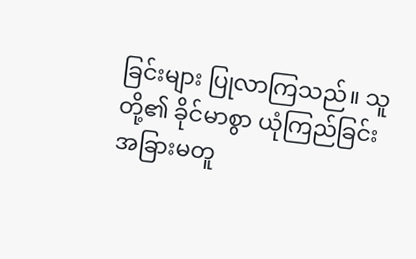ခြင်းများ ပြုလာကြသည်။ သူတို့၏ ခိုင်မာစွာ ယုံကြည်ခြင်း အခြားမတူ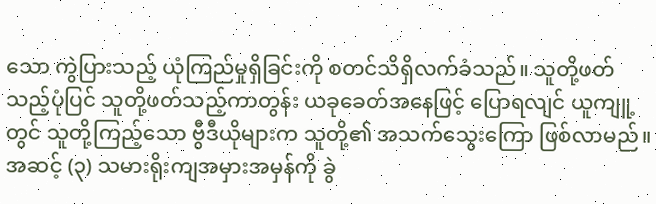သော ကွဲပြားသည့် ယုံကြည်မှုရှိခြင်းကို စတင်သိရှိလက်ခံသည်။ သူတို့ဖတ်သည့်ပုံပြင် သူတို့ဖတ်သည့်ကာတွန်း ယခုခေတ်အနေဖြင့် ပြောရလျင် ယူကျူ့တွင် သူတို့ကြည့်သော ဗွီဒီယိုများက သူတို့၏ အသက်သွေးကြော ဖြစ်လာမည်။
အဆင့် (၃) သမားရိုးကျအမှားအမှန်ကို ခွဲ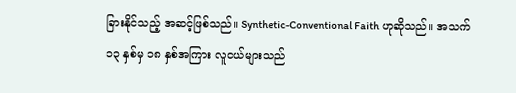ခြားနိုင်သည့် အဆင့်ဖြစ်သည်။ Synthetic-Conventional Faith ဟုဆိုသည်။ အသက် ၁၃ နှစ်မှ ၁၈ နှစ်အကြား လူငယ်များသည်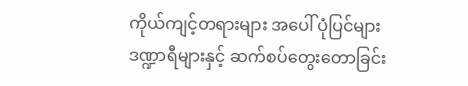ကိုယ်ကျင့်တရားများ အပေါ် ပုံပြင်များ ဒဏ္ဍာရီများနှင့် ဆက်စပ်တွေးတောခြင်း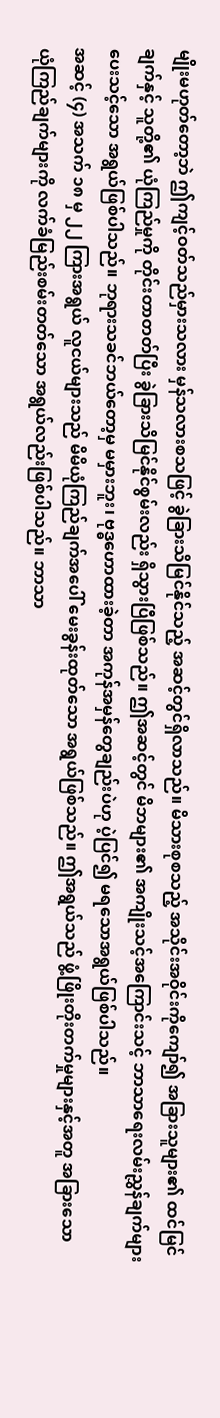မျိုးမဟုတ်တော့ဘဲ ဤကျင့်ဝတ်သည်မှားသလား မှန်သလားစသဖြင့် ခွဲခြားသိမြင်နိုင်သည့် အဆင့်တွင်ရှိလာသည်။ မိသားစုစသည့် အသိုင်းအဝိုင်းကိုကျော်၍ အခြားသူများ၏ ထင်မြင်ချက်နှင့် သူတို့၏ ယုံကြည်မှုကို တိုင်းတာတတ်ပြီး ခွဲခြားသိမြင်နိုင်စွမ်းလည်း ရှိသွားပြီဖြစ်သည်။ ဤအဆင့်တွင် မိဘများ၏ အကျိုးသင့်အကြောင်းသင့် ဘာသာရေးလမ်းညွှန်ချက်များ ပေးသင့်သော အရွယ်ဖြစ်ပါသည်။ ဘုရားသခင်ဘယ်တော့မှ မမှားဘူး၊ ဗုဒ္ဓဟောထားခဲ့တာ အကုန်အမှန်တွေချည်းပဲဟု ပဲ့ပြင်၍ မရသောအရွယ်ဖြစ်ပါသည်။
အဆင့် (၄) အသက် ၁၈ မှ ၂၂ ကြားအရွယ် လူငယ်များသည် မိမိယုံကြည်ချက်အပေါ် မေးခွန်းထုတ်သော အရွယ်ဖြစ်သည်။ ဤအရွယ်သည် ဖွံ့ဖြိုးတိုးတက်မှုများနှင့်အတူ အခြားသော ယုံကြည်ချက်များကို လက်ခံမြည်းစမ်းတတ်သော အရွယ်လည်းဖြစ်ပါသည်။ ဘာသာ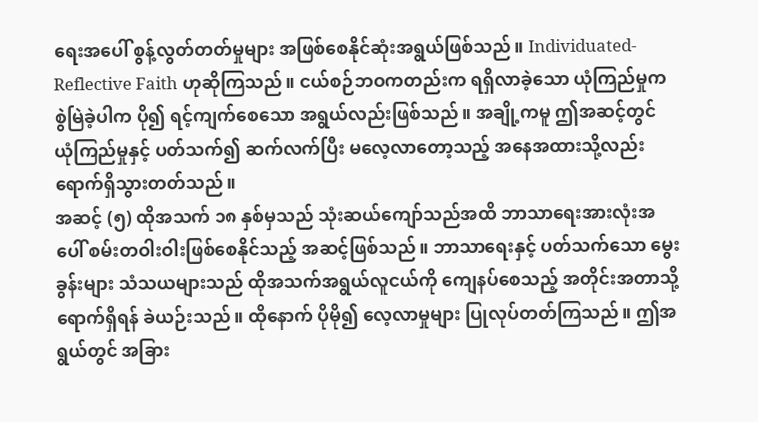ရေးအပေါ် စွန့်လွတ်တတ်မှုများ အဖြစ်စေနိုင်ဆုံးအရွယ်ဖြစ်သည်။ Individuated-Reflective Faith ဟုဆိုကြသည်။ ငယ်စဉ်ဘဝကတည်းက ရရှိလာခဲ့သော ယုံကြည်မှုက စွဲမြဲခဲ့ပါက ပို၍ ရင့်ကျက်စေသော အရွယ်လည်းဖြစ်သည်။ အချို့ကမူ ဤအဆင့်တွင် ယုံကြည်မှုနှင့် ပတ်သက်၍ ဆက်လက်ပြီး မလေ့လာတော့သည့် အနေအထားသို့လည်း ရောက်ရှိသွားတတ်သည်။
အဆင့် (၅) ထိုအသက် ၁၈ နှစ်မှသည် သုံးဆယ်ကျော်သည်အထိ ဘာသာရေးအားလုံးအပေါ် စမ်းတဝါးဝါးဖြစ်စေနိုင်သည့် အဆင့်ဖြစ်သည်။ ဘာသာရေးနှင့် ပတ်သက်သော မွေးခွန်းများ သံသယများသည် ထိုအသက်အရွယ်လူငယ်ကို ကျေနပ်စေသည့် အတိုင်းအတာသို့ ရောက်ရှိရန် ခဲယဉ်းသည်။ ထိုနောက် ပိုမို၍ လေ့လာမှုများ ပြုလုပ်တတ်ကြသည်။ ဤအရွယ်တွင် အခြား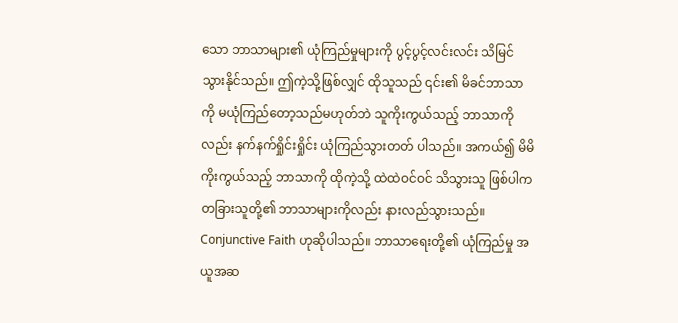သော ဘာသာများ၏ ယုံကြည်မှုများကို ပွင့်ပွင့်လင်းလင်း သိမြင်သွားနိုင်သည်။ ဤကဲ့သို့ဖြစ်လျှင် ထိုသူသည် ၎င်း၏ မိခင်ဘာသာကို မယုံကြည်တော့သည်မဟုတ်ဘဲ သူကိုးကွယ်သည့် ဘာသာကိုလည်း နက်နက်ရှိုင်းရှိုင်း ယုံကြည်သွားတတ် ပါသည်။ အကယ်၍ မိမိကိုးကွယ်သည့် ဘာသာကို ထိုကဲ့သို့ ထဲထဲဝင်ဝင် သိသွားသူ ဖြစ်ပါက တခြားသူတို့၏ ဘာသာများကိုလည်း နားလည်သွားသည်။ Conjunctive Faith ဟုဆိုပါသည်။ ဘာသာရေးတို့၏ ယုံကြည်မှု အယူအဆ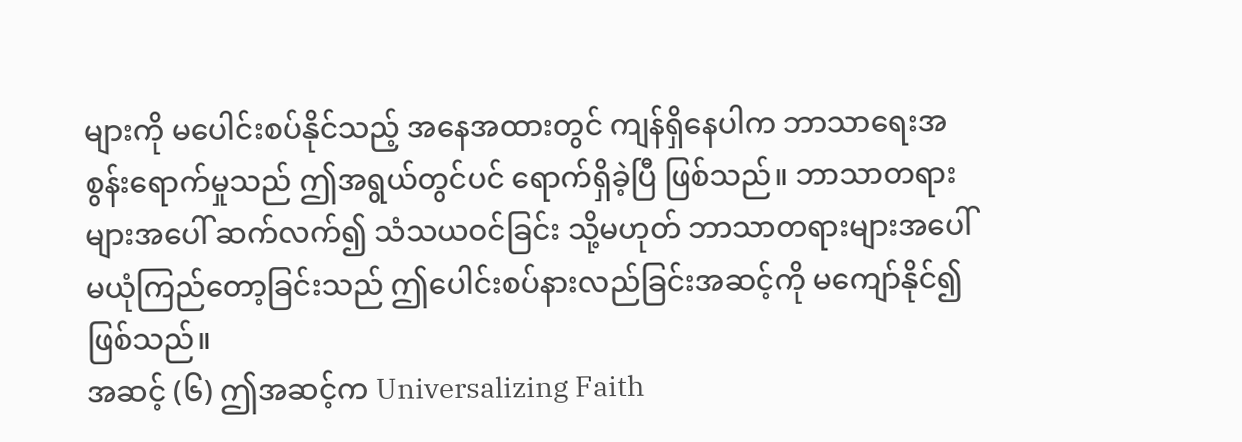များကို မပေါင်းစပ်နိုင်သည့် အနေအထားတွင် ကျန်ရှိနေပါက ဘာသာရေးအစွန်းရောက်မှုသည် ဤအရွယ်တွင်ပင် ရောက်ရှိခဲ့ပြီ ဖြစ်သည်။ ဘာသာတရားများအပေါ် ဆက်လက်၍ သံသယဝင်ခြင်း သို့မဟုတ် ဘာသာတရားများအပေါ် မယုံကြည်တော့ခြင်းသည် ဤပေါင်းစပ်နားလည်ခြင်းအဆင့်ကို မကျော်နိုင်၍ ဖြစ်သည်။
အဆင့် (၆) ဤအဆင့်က Universalizing Faith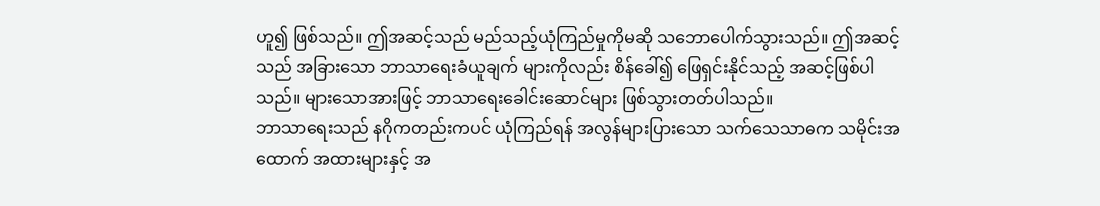ဟူ၍ ဖြစ်သည်။ ဤအဆင့်သည် မည်သည့်ယုံကြည်မှုကိုမဆို သဘောပေါက်သွားသည်။ ဤအဆင့်သည် အခြားသော ဘာသာရေးခံယူချက် များကိုလည်း စိန်ခေါ်၍ ဖြေရှင်းနိုင်သည့် အဆင့်ဖြစ်ပါသည်။ များသောအားဖြင့် ဘာသာရေးခေါင်းဆောင်များ ဖြစ်သွားတတ်ပါသည်။
ဘာသာရေးသည် နဂိုကတည်းကပင် ယုံကြည်ရန် အလွန်များပြားသော သက်သေသာဓက သမိုင်းအထောက် အထားများနှင့် အ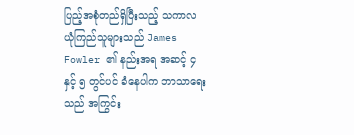ပြည့်အစုံတည်ရှိပြီးသည့် သကာလ ယုံကြည်သူများသည် James Fowler ၏ နည်းအရ အဆင့် ၄ နှင့် ၅ တွင်ပင် ခံနေပါက ဘာသာရေးသည် အကြွင်း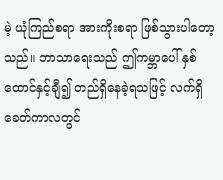မဲ့ ယုံကြည်စရာ အားကိုးစရာ ဖြစ်သွားပါတော့ သည်။ ဘာသာရေးသည် ဤကမ္ဘာပေါ် နှစ်ထောင်နှင့်ချီ၍ တည်ရှိနေခဲ့ရသဖြင့် လက်ရှိခေတ်ကာလတွင်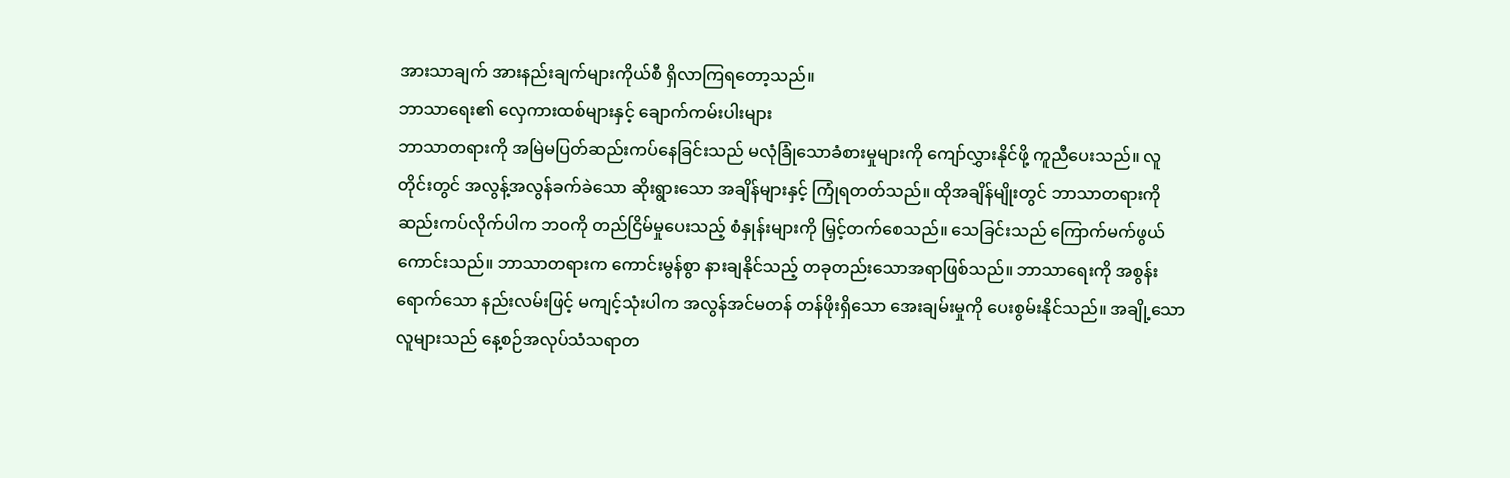အားသာချက် အားနည်းချက်များကိုယ်စီ ရှိလာကြရတော့သည်။
ဘာသာရေး၏ လှေကားထစ်များနှင့် ချောက်ကမ်းပါးများ
ဘာသာတရားကို အမြဲမပြတ်ဆည်းကပ်နေခြင်းသည် မလုံခြုံသောခံစားမှုများကို ကျော်လွှားနိုင်ဖို့ ကူညီပေးသည်။ လူတိုင်းတွင် အလွန့်အလွန်ခက်ခဲသော ဆိုးရွားသော အချိန်များနှင့် ကြုံရတတ်သည်။ ထိုအချိန်မျိုးတွင် ဘာသာတရားကို ဆည်းကပ်လိုက်ပါက ဘဝကို တည်ငြိမ်မှုပေးသည့် စံနှုန်းများကို မြှင့်တက်စေသည်။ သေခြင်းသည် ကြောက်မက်ဖွယ်ကောင်းသည်။ ဘာသာတရားက ကောင်းမွန်စွာ နားချနိုင်သည့် တခုတည်းသောအရာဖြစ်သည်။ ဘာသာရေးကို အစွန်းရောက်သော နည်းလမ်းဖြင့် မကျင့်သုံးပါက အလွန်အင်မတန် တန်ဖိုးရှိသော အေးချမ်းမှုကို ပေးစွမ်းနိုင်သည်။ အချို့သောလူများသည် နေ့စဉ်အလုပ်သံသရာတ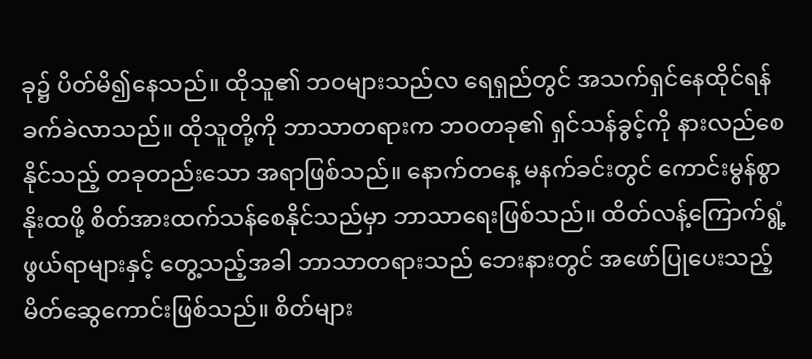ခု၌ ပိတ်မိ၍နေသည်။ ထိုသူ၏ ဘဝများသည်လ ရေရှည်တွင် အသက်ရှင်နေထိုင်ရန် ခက်ခဲလာသည်။ ထိုသူတို့ကို ဘာသာတရားက ဘဝတခု၏ ရှင်သန်ခွင့်ကို နားလည်စေနိုင်သည့် တခုတည်းသော အရာဖြစ်သည်။ နောက်တနေ့ မနက်ခင်းတွင် ကောင်းမွန်စွာ နိုးထဖို့ စိတ်အားထက်သန်စေနိုင်သည်မှာ ဘာသာရေးဖြစ်သည်။ ထိတ်လန့်ကြောက်ရွံ့ဖွယ်ရာများနှင့် တွေ့သည့်အခါ ဘာသာတရားသည် ဘေးနားတွင် အဖော်ပြုပေးသည့် မိတ်ဆွေကောင်းဖြစ်သည်။ စိတ်များ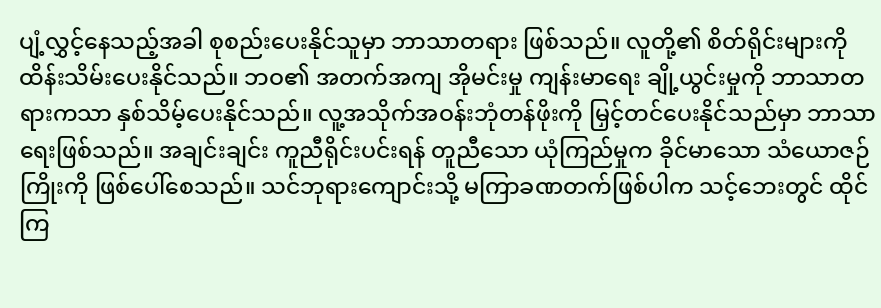ပျံ့လွှင့်နေသည့်အခါ စုစည်းပေးနိုင်သူမှာ ဘာသာတရား ဖြစ်သည်။ လူတို့၏ စိတ်ရိုင်းများကို ထိန်းသိမ်းပေးနိုင်သည်။ ဘဝ၏ အတက်အကျ အိုမင်းမှု ကျန်းမာရေး ချို့ယွင်းမှုကို ဘာသာတရားကသာ နှစ်သိမ့်ပေးနိုင်သည်။ လူ့အသိုက်အဝန်းဘုံတန်ဖိုးကို မြှင့်တင်ပေးနိုင်သည်မှာ ဘာသာရေးဖြစ်သည်။ အချင်းချင်း ကူညီရိုင်းပင်းရန် တူညီသော ယုံကြည်မှုက ခိုင်မာသော သံယောဇဉ်ကြိုးကို ဖြစ်ပေါ်စေသည်။ သင်ဘုရားကျောင်းသို့ မကြာခဏတက်ဖြစ်ပါက သင့်ဘေးတွင် ထိုင်ကြ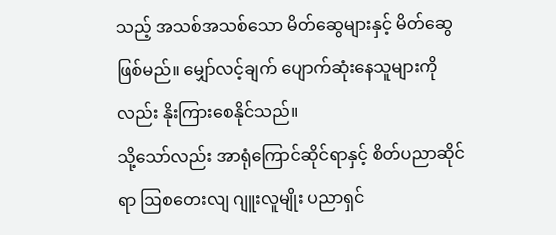သည့် အသစ်အသစ်သော မိတ်ဆွေများနှင့် မိတ်ဆွေဖြစ်မည်။ မျှော်လင့်ချက် ပျောက်ဆုံးနေသူများကိုလည်း နိုးကြားစေနိုင်သည်။
သို့သော်လည်း အာရုံကြောင်ဆိုင်ရာနှင့် စိတ်ပညာဆိုင်ရာ ဩစတေးလျ ဂျူးလူမျိုး ပညာရှင်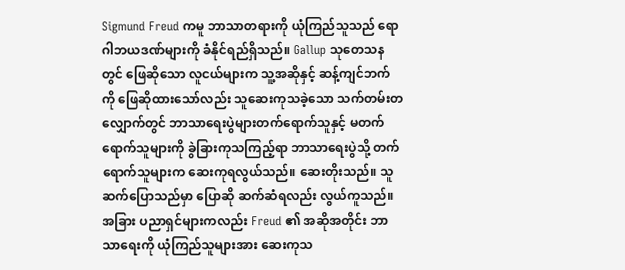Sigmund Freud ကမူ ဘာသာတရားကို ယုံကြည်သူသည် ရောဂါဘယဒဏ်များကို ခံနိုင်ရည်ရှိသည်။ Gallup သုတေသနတွင် ဖြေဆိုသော လူငယ်များက သူ့အဆိုနှင့် ဆန့်ကျင်ဘက်ကို ဖြေဆိုထားသော်လည်း သူဆေးကုသခဲ့သော သက်တမ်းတလျှောက်တွင် ဘာသာရေးပွဲများတက်ရောက်သူနှင့် မတက်ရောက်သူများကို ခွဲခြားကုသကြည့်ရာ ဘာသာရေးပွဲသို့ တက်ရောက်သူများက ဆေးကုရလွယ်သည်။ ဆေးတိုးသည်။ သူဆက်ပြောသည်မှာ ပြောဆို ဆက်ဆံရလည်း လွယ်ကူသည်။ အခြား ပညာရှင်များကလည်း Freud ၏ အဆိုအတိုင်း ဘာသာရေးကို ယုံကြည်သူများအား ဆေးကုသ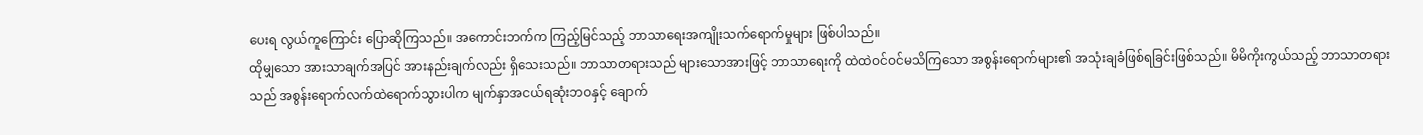ပေးရ လွယ်ကူကြောင်း ပြောဆိုကြသည်။ အကောင်းဘက်က ကြည့်မြင်သည့် ဘာသာရေးအကျိုးသက်ရောက်မှုများ ဖြစ်ပါသည်။
ထိုမျှသော အားသာချက်အပြင် အားနည်းချက်လည်း ရှိသေးသည်။ ဘာသာတရားသည် များသောအားဖြင့် ဘာသာရေးကို ထဲထဲဝင်ဝင်မသိကြသော အစွန်းရောက်များ၏ အသုံးချခံဖြစ်ရခြင်းဖြစ်သည်။ မိမိကိုးကွယ်သည့် ဘာသာတရားသည် အစွန်းရောက်လက်ထဲရောက်သွားပါက မျက်နှာအငယ်ရဆုံးဘဝနှင့် ချောက်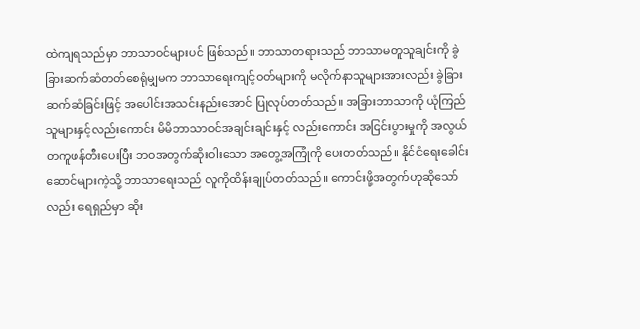ထဲကျရသည်မှာ ဘာသာဝင်များပင် ဖြစ်သည်။ ဘာသာတရားသည် ဘာသာမတူသူချင်းကို ခွဲခြားဆက်ဆံတတ်စေရုံမျှမက ဘာသာရေးကျင့်ဝတ်များကို မလိုက်နာသူများအားလည်း ခွဲခြားဆက်ဆံခြင်းဖြင့် အပေါင်းအသင်းနည်းအောင် ပြုလုပ်တတ်သည်။ အခြားဘာသာကို ယုံကြည်သူများနှင့်လည်းကောင်း မိမိဘာသာဝင်အချင်းချင်းနှင့် လည်းကောင်း အငြင်းပွားမှုကို အလွယ်တကူဖန်တီးပေးပြီး ဘဝအတွက်ဆိုးဝါးသော အတွေ့အကြုံကို ပေးတတ်သည်။ နိုင်ငံရေးခေါင်းဆောင်များကဲ့သို့ ဘာသာရေးသည် လူကိုထိန်းချုပ်တတ်သည်။ ကောင်းဖို့အတွက်ဟုဆိုသော်လည်း ရေရှည်မှာ ဆိုး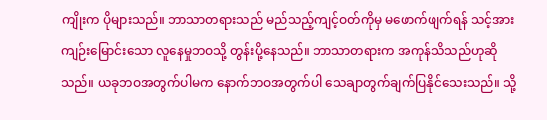ကျိုးက ပိုများသည်။ ဘာသာတရားသည် မည်သည့်ကျင့်ဝတ်ကိုမှ မဖောက်ဖျက်ရန် သင့်အားကျဉ်းမြောင်းသော လူနေမှုဘဝသို့ တွန်းပို့နေသည်။ ဘာသာတရားက အကုန်သိသည်ဟုဆိုသည်။ ယခုဘဝအတွက်ပါမက နောက်ဘဝအတွက်ပါ သေချာတွက်ချက်ပြနိုင်သေးသည်။ သို့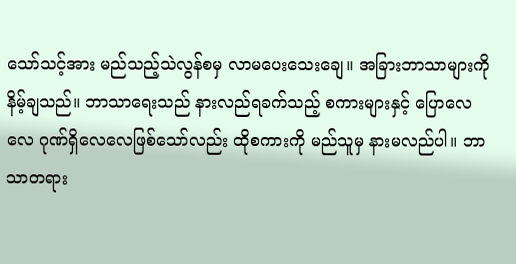သော်သင့်အား မည်သည့်သဲလွန်စမှ လာမပေးသေးချေ။ အခြားဘာသာများကို နိမ့်ချသည်။ ဘာသာရေးသည် နားလည်ရခက်သည့် စကားများနှင့် ပြောလေလေ ဂုဏ်ရှိလေလေဖြစ်သော်လည်း ထိုစကားကို မည်သူမှ နားမလည်ပါ။ ဘာသာတရား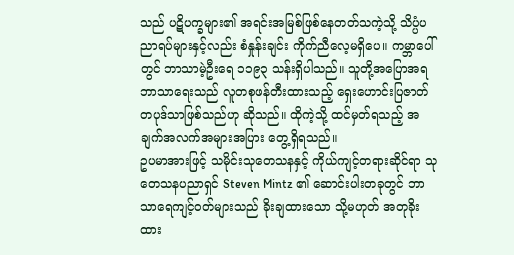သည် ပဋိပက္ခများ၏ အရင်းအမြစ်ဖြစ်နေတတ်သကဲ့သို့ သိပ္ပံပညာရပ်များနှင့်လည်း စံနှုန်းချင်း ကိုက်ညီလေ့မရှိပေ။ ကမ္ဘာပေါ်တွင် ဘာသာမဲ့ဦးရေ ၁၁၉၃ သန်းရှိပါသည်။ သူတို့အပြောအရ ဘာသာရေးသည် လူတစုဖန်တီးထားသည့် ရှေးဟောင်းပြဇာတ်တပုဒ်သာဖြစ်သည်ဟု ဆိုသည်။ ထိုကဲ့သို့ ထင်မှတ်ရသည့် အချက်အလက်အများအပြား တွေ့ရှိရသည်။
ဥပမာအားဖြင့် သမိုင်းသုတေသနနှင့် ကိုယ်ကျင့်တရားဆိုင်ရာ သုတေသနပညာရှင် Steven Mintz ၏ ဆောင်းပါးတခုတွင် ဘာသာရေကျင့်ဝတ်များသည် ခိုးချထားသော သို့မဟုတ် အတုခိုးထား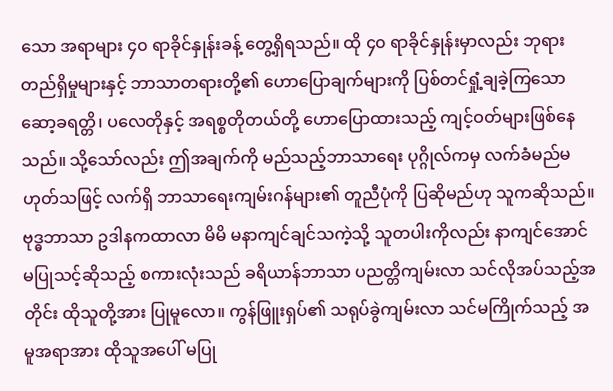သော အရာများ ၄၀ ရာခိုင်နှုန်းခန့် တွေ့ရှိရသည်။ ထို ၄၀ ရာခိုင်နှုန်းမှာလည်း ဘုရားတည်ရှိမှုများနှင့် ဘာသာတရားတို့၏ ဟောပြောချက်များကို ပြစ်တင်ရှုံ့ချခဲ့ကြသော ဆော့ခရတ္တိ၊ ပလေတိုနှင့် အရစ္စတိုတယ်တို့ ဟောပြောထားသည့် ကျင့်ဝတ်များဖြစ်နေသည်။ သို့သော်လည်း ဤအချက်ကို မည်သည့်ဘာသာရေး ပုဂ္ဂိုလ်ကမှ လက်ခံမည်မဟုတ်သဖြင့် လက်ရှိ ဘာသာရေးကျမ်းဂန်များ၏ တူညီပုံကို ပြဆိုမည်ဟု သူကဆိုသည်။ ဗုဒ္ဓဘာသာ ဥဒါနကထာလာ မိမိ မနာကျင်ချင်သကဲ့သို့ သူတပါးကိုလည်း နာကျင်အောင် မပြုသင့်ဆိုသည့် စကားလုံးသည် ခရိယာန်ဘာသာ ပညတ္တိကျမ်းလာ သင်လိုအပ်သည့်အတိုင်း ထိုသူတို့အား ပြုမူလော။ ကွန်ဖြူးရှပ်၏ သရုပ်ခွဲကျမ်းလာ သင်မကြိုက်သည့် အမူအရာအား ထိုသူအပေါ် မပြု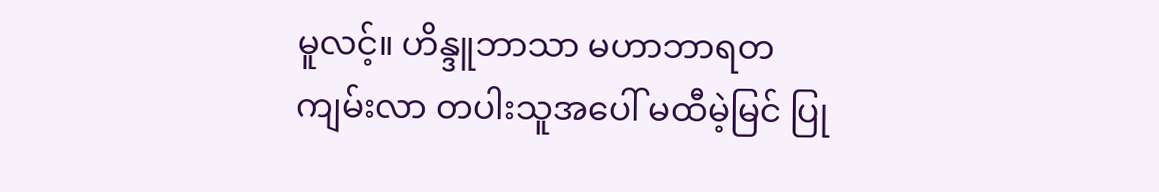မူလင့်။ ဟိန္ဒူဘာသာ မဟာဘာရတကျမ်းလာ တပါးသူအပေါ် မထီမဲ့မြင် ပြု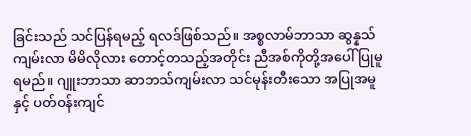ခြင်းသည် သင်ပြန်ရမည့် ရလဒ်ဖြစ်သည်။ အစ္စလာမ်ဘာသာ ဆွန္နသ်ကျမ်းလာ မိမိလိုလား တောင့်တသည့်အတိုင်း ညီအစ်ကိုတို့အပေါ် ပြုမူရမည်။ ဂျူးဘာသာ ဆာဘသ်ကျမ်းလာ သင်မုန်းတီးသော အပြုအမူနှင့် ပတ်ဝန်းကျင်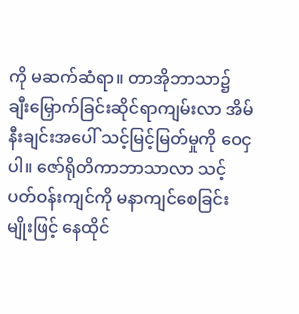ကို မဆက်ဆံရာ။ တာအိုဘာသာ၌ ချီးမြှောက်ခြင်းဆိုင်ရာကျမ်းလာ အိမ်နီးချင်းအပေါ် သင့်မြင့်မြတ်မှုကို ဝေငှပါ။ ဇော်ရိုတိကာဘာသာလာ သင့်ပတ်ဝန်းကျင်ကို မနာကျင်စေခြင်းမျိုးဖြင့် နေထိုင်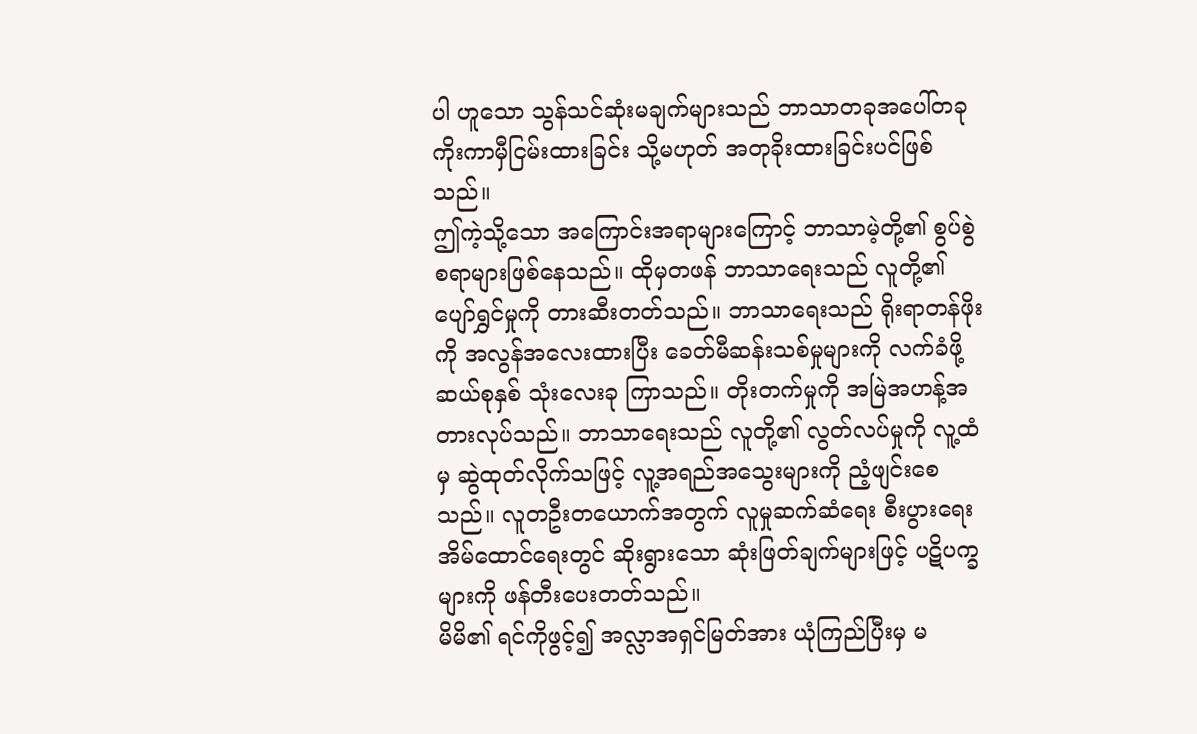ပါ ဟူသော သွန်သင်ဆုံးမချက်များသည် ဘာသာတခုအပေါ်တခု ကိုးကာမှီငြမ်းထားခြင်း သို့မဟုတ် အတုခိုးထားခြင်းပင်ဖြစ်သည်။
ဤကဲ့သို့သော အကြောင်းအရာများကြောင့် ဘာသာမဲ့တို့၏ စွပ်စွဲစရာများဖြစ်နေသည်။ ထိုမှတဖန် ဘာသာရေးသည် လူတို့၏ ပျော်ရွှင်မှုကို တားဆီးတတ်သည်။ ဘာသာရေးသည် ရိုးရာတန်ဖိုးကို အလွန်အလေးထားပြီး ခေတ်မီဆန်းသစ်မှုများကို လက်ခံဖို့ ဆယ်စုနှစ် သုံးလေးခု ကြာသည်။ တိုးတက်မှုကို အမြဲအဟန့်အတားလုပ်သည်။ ဘာသာရေးသည် လူတို့၏ လွတ်လပ်မှုကို လူ့ထံမှ ဆွဲထုတ်လိုက်သဖြင့် လူ့အရည်အသွေးများကို ညံ့ဖျင်းစေသည်။ လူတဦးတယောက်အတွက် လူမှုဆက်ဆံရေး စီးပွားရေး အိမ်ထောင်ရေးတွင် ဆိုးရွားသော ဆုံးဖြတ်ချက်များဖြင့် ပဋိပက္ခများကို ဖန်တီးပေးတတ်သည်။
မိမိ၏ ရင်ကိုဖွင့်၍ အလ္လာအရှင်မြတ်အား ယုံကြည်ပြီးမှ မ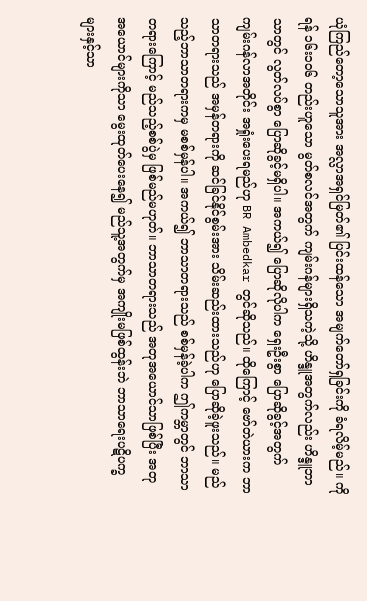ယုံကြည်တော့သောသူအား အလ္လာအရှင်မြတ်၏ ပြင်းထန်သော အမျက်တော်ရှခြင်းကို ခံရလိမ့်မည်။ ကိုရန် ၁၆း၁၀၆ တည်းဟူသော မွတ်စလင်အတွက် ကျမ်းဂန်များရှိသကဲ့သို့ ဟိန္ဒူအတွက်လည်း ဟိန္ဒူဘာသာတွင် လွတ်လပ်စွာ ပြောဆိုခွင့်မရှိပါ။ အကယ်၍ ပြောဆိုလိုပါက ရှေးဦးစွာ ပြောဆိုခွင့်အတွက် ကျမ်းဂန်လာအတိုင်း အရှုံးပေးရမည်ဟု BR Ambedkar တွင်ဆိုသည်။ ထိုကြောင့် ဗော်တဲယားက ဘာသာတရားသည် အမှန်တရားကို ဆင်ခြင်နိုင်စွမ်းအား သိမ်းဆည်းထားသည်ဟု ပြောဆိုခဲ့ဖူးသည်။ မည်သည့်ဘာသာတရားကမှ မစစ်မှန်ပါ။ အကယ်၍ ဘာသာတရားသည် စစ်မှန်ခဲ့ပါက ဤကမ္ဘာတွင် ဘာသာတရားကြောင့် မည်သည့်စစ်ပွဲမှ ဖြစ်မည်မဟုတ်။ ဘာသာတရားသည် အတုအယောင်သာဖြစ်ပြီး အတုအယောင်များကိုသာ မွေးထုတ်ပေးနေ၍ မည်သူ့အတွက်မှ အကျိုးမဖြစ်ထွန်းဘဲ ဘာသာရေးပဋိပက္ခများနှင့်သာ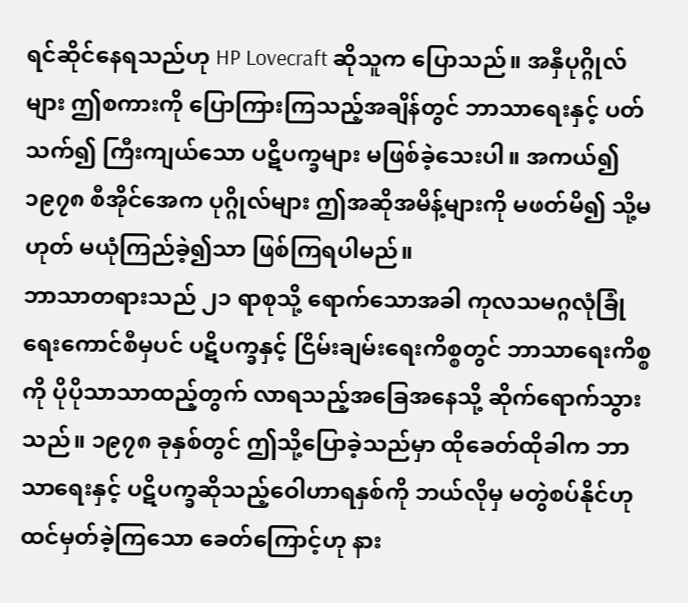ရင်ဆိုင်နေရသည်ဟု HP Lovecraft ဆိုသူက ပြောသည်။ အနှီပုဂ္ဂိုလ်များ ဤစကားကို ပြောကြားကြသည့်အချိန်တွင် ဘာသာရေးနှင့် ပတ်သက်၍ ကြီးကျယ်သော ပဋိပက္ခများ မဖြစ်ခဲ့သေးပါ။ အကယ်၍ ၁၉၇၈ စီအိုင်အေက ပုဂ္ဂိုလ်များ ဤအဆိုအမိန့်များကို မဖတ်မိ၍ သို့မဟုတ် မယုံကြည်ခဲ့၍သာ ဖြစ်ကြရပါမည်။
ဘာသာတရားသည် ၂၁ ရာစုသို့ ရောက်သောအခါ ကုလသမဂ္ဂလုံခြုံရေးကောင်စီမှပင် ပဋိပက္ခနှင့် ငြိမ်းချမ်းရေးကိစ္စတွင် ဘာသာရေးကိစ္စကို ပိုပိုသာသာထည့်တွက် လာရသည့်အခြေအနေသို့ ဆိုက်ရောက်သွားသည်။ ၁၉၇၈ ခုနှစ်တွင် ဤသို့ပြောခဲ့သည်မှာ ထိုခေတ်ထိုခါက ဘာသာရေးနှင့် ပဋိပက္ခဆိုသည့်ဝေါဟာရနှစ်ကို ဘယ်လိုမှ မတွဲစပ်နိုင်ဟု ထင်မှတ်ခဲ့ကြသော ခေတ်ကြောင့်ဟု နား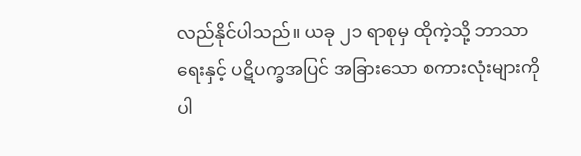လည်နိုင်ပါသည်။ ယခု ၂၁ ရာစုမှ ထိုကဲ့သို့ ဘာသာရေးနှင့် ပဋိပက္ခအပြင် အခြားသော စကားလုံးများကိုပါ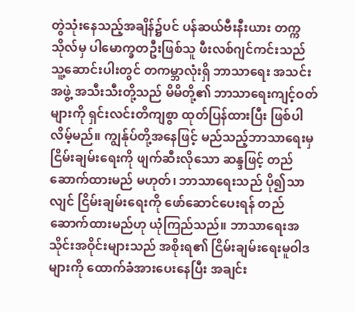တွဲသုံးနေသည့်အချိန်၌ပင် ပန်ဆယ်ဗီးနီးယား တက္ကသိုလ်မှ ပါမောက္ခတဦးဖြစ်သူ ဖီးလစ်ဂျင်ကင်းသည် သူ့ဆောင်းပါးတွင် တကမ္ဘာလုံးရှိ ဘာသာရေး အသင်းအဖွဲ့ အသီးသီးတို့သည် မိမိတို့၏ ဘာသာရေးကျင့်ဝတ်များကို ရှင်းလင်းတိကျစွာ ထုတ်ပြန်ထားပြီး ဖြစ်ပါလိမ့်မည်။ ကျွန်ုပ်တို့အနေဖြင့် မည်သည့်ဘာသာရေးမှ ငြိမ်းချမ်းရေးကို ဖျက်ဆီးလိုသော ဆန္ဒဖြင့် တည်ဆောက်ထားမည် မဟုတ်၊ ဘာသာရေးသည် ပို၍သာလျင် ငြိမ်းချမ်းရေးကို ဖော်ဆောင်ပေးရန် တည်ဆောက်ထားမည်ဟု ယုံကြည်သည်။ ဘာသာရေးအသိုင်းအဝိုင်းများသည် အစိုးရ၏ ငြိမ်းချမ်းရေးမူဝါဒများကို ထောက်ခံအားပေးနေပြီး အချင်း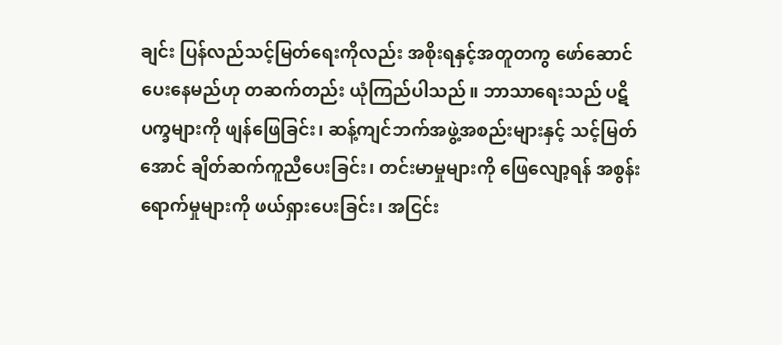ချင်း ပြန်လည်သင့်မြတ်ရေးကိုလည်း အစိုးရနှင့်အတူတကွ ဖော်ဆောင်ပေးနေမည်ဟု တဆက်တည်း ယုံကြည်ပါသည်။ ဘာသာရေးသည် ပဋိပက္ခများကို ဖျန်ဖြေခြင်း၊ ဆန့်ကျင်ဘက်အဖွဲ့အစည်းများနှင့် သင့်မြတ်အောင် ချိတ်ဆက်ကူညီပေးခြင်း၊ တင်းမာမှုများကို ဖြေလျော့ရန် အစွန်းရောက်မှုများကို ဖယ်ရှားပေးခြင်း၊ အငြင်း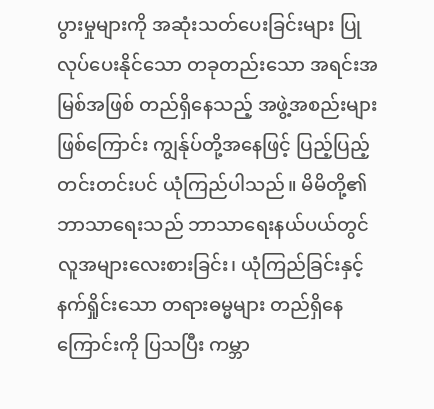ပွားမှုများကို အဆုံးသတ်ပေးခြင်းများ ပြုလုပ်ပေးနိုင်သော တခုတည်းသော အရင်းအမြစ်အဖြစ် တည်ရှိနေသည့် အဖွဲ့အစည်းများဖြစ်ကြောင်း ကျွန်ုပ်တို့အနေဖြင့် ပြည့်ပြည့်တင်းတင်းပင် ယုံကြည်ပါသည်။ မိမိတို့၏ ဘာသာရေးသည် ဘာသာရေးနယ်ပယ်တွင် လူအများလေးစားခြင်း၊ ယုံကြည်ခြင်းနှင့် နက်ရှိုင်းသော တရားဓမ္မများ တည်ရှိနေကြောင်းကို ပြသပြီး ကမ္ဘာ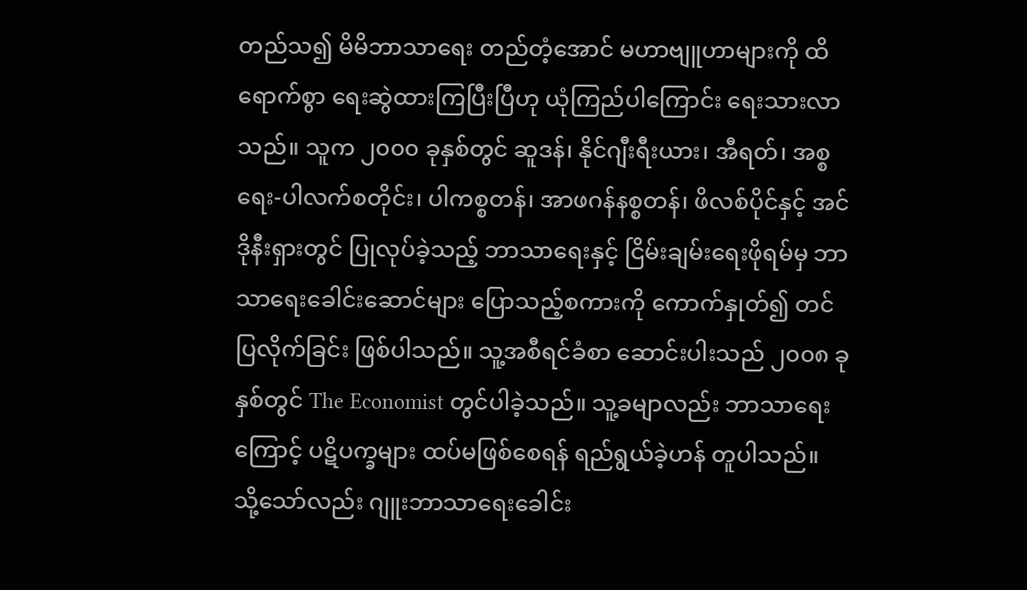တည်သ၍ မိမိဘာသာရေး တည်တံ့အောင် မဟာဗျူဟာများကို ထိရောက်စွာ ရေးဆွဲထားကြပြီးပြီဟု ယုံကြည်ပါကြောင်း ရေးသားလာသည်။ သူက ၂၀၀၀ ခုနှစ်တွင် ဆူဒန်၊ နိုင်ဂျီးရီးယား၊ အီရတ်၊ အစ္စရေး-ပါလက်စတိုင်း၊ ပါကစ္စတန်၊ အာဖဂန်နစ္စတန်၊ ဖိလစ်ပိုင်နှင့် အင်ဒိုနီးရှားတွင် ပြုလုပ်ခဲ့သည့် ဘာသာရေးနှင့် ငြိမ်းချမ်းရေးဖိုရမ်မှ ဘာသာရေးခေါင်းဆောင်များ ပြောသည့်စကားကို ကောက်နှုတ်၍ တင်ပြလိုက်ခြင်း ဖြစ်ပါသည်။ သူ့အစီရင်ခံစာ ဆောင်းပါးသည် ၂၀၀၈ ခုနှစ်တွင် The Economist တွင်ပါခဲ့သည်။ သူ့ခမျာလည်း ဘာသာရေးကြောင့် ပဋိပက္ခများ ထပ်မဖြစ်စေရန် ရည်ရွယ်ခဲ့ဟန် တူပါသည်။
သို့သော်လည်း ဂျူးဘာသာရေးခေါင်း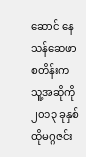ဆောင် နေသန်ဆေဖာစတိန်းက သူ့အဆိုကို ၂၀၁၃ ခုနှစ် ထိုမဂ္ဂဇင်း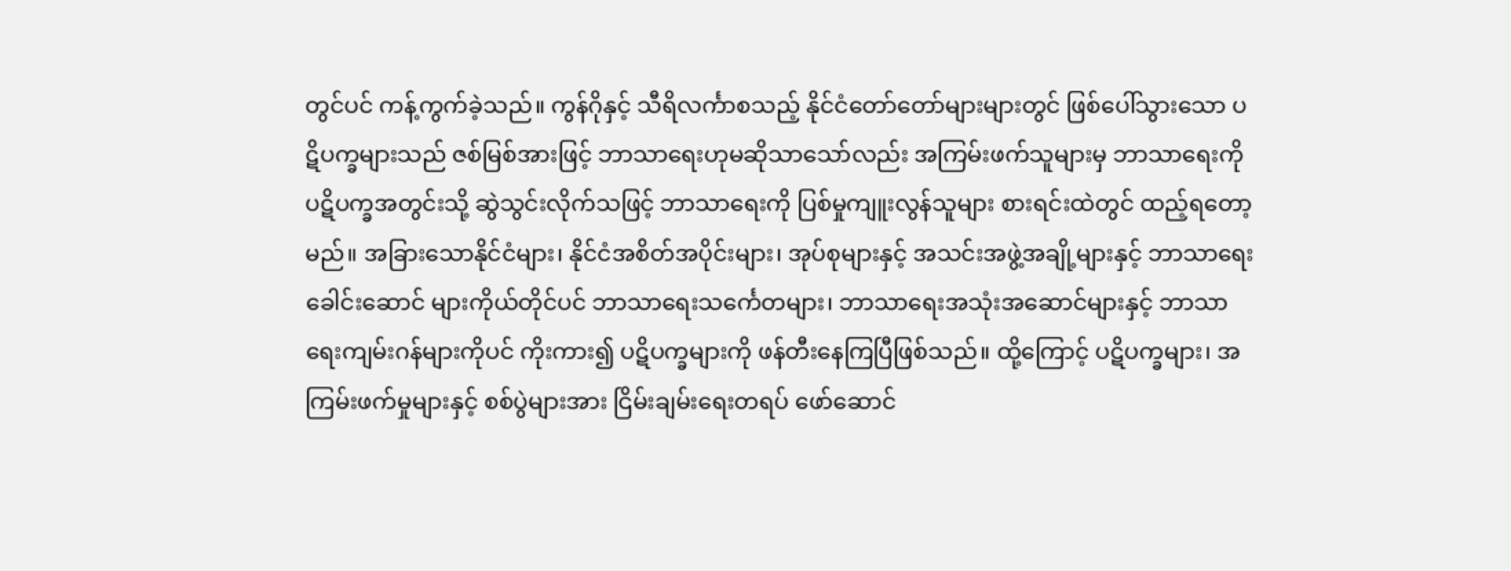တွင်ပင် ကန့်ကွက်ခဲ့သည်။ ကွန်ဂိုနှင့် သီရိလင်္ကာစသည့် နိုင်ငံတော်တော်များများတွင် ဖြစ်ပေါ်သွားသော ပဋိပက္ခများသည် ဇစ်မြစ်အားဖြင့် ဘာသာရေးဟုမဆိုသာသော်လည်း အကြမ်းဖက်သူများမှ ဘာသာရေးကို ပဋိပက္ခအတွင်းသို့ ဆွဲသွင်းလိုက်သဖြင့် ဘာသာရေးကို ပြစ်မှုကျူးလွန်သူများ စားရင်းထဲတွင် ထည့်ရတော့မည်။ အခြားသောနိုင်ငံများ၊ နိုင်ငံအစိတ်အပိုင်းများ၊ အုပ်စုများနှင့် အသင်းအဖွဲ့အချို့များနှင့် ဘာသာရေးခေါင်းဆောင် များကိုယ်တိုင်ပင် ဘာသာရေးသင်္ကေတများ၊ ဘာသာရေးအသုံးအဆောင်များနှင့် ဘာသာရေးကျမ်းဂန်များကိုပင် ကိုးကား၍ ပဋိပက္ခများကို ဖန်တီးနေကြပြီဖြစ်သည်။ ထို့ကြောင့် ပဋိပက္ခများ၊ အကြမ်းဖက်မှုများနှင့် စစ်ပွဲများအား ငြိမ်းချမ်းရေးတရပ် ဖော်ဆောင်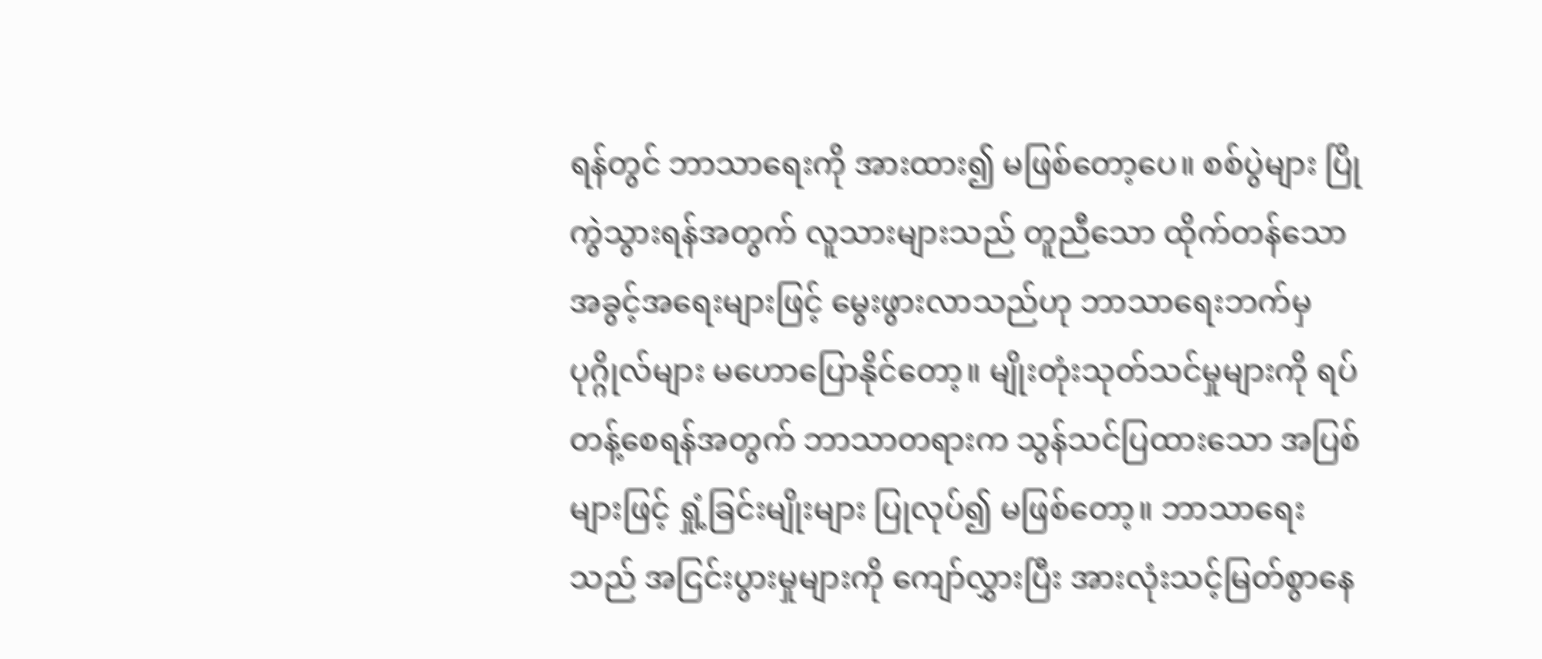ရန်တွင် ဘာသာရေးကို အားထား၍ မဖြစ်တော့ပေ။ စစ်ပွဲများ ပြိုကွဲသွားရန်အတွက် လူသားများသည် တူညီသော ထိုက်တန်သော အခွင့်အရေးများဖြင့် မွေးဖွားလာသည်ဟု ဘာသာရေးဘက်မှ ပုဂ္ဂိုလ်များ မဟောပြောနိုင်တော့။ မျိုးတုံးသုတ်သင်မှုများကို ရပ်တန့်စေရန်အတွက် ဘာသာတရားက သွန်သင်ပြထားသော အပြစ်များဖြင့် ရှုံ့ခြင်းမျိုးများ ပြုလုပ်၍ မဖြစ်တော့။ ဘာသာရေးသည် အငြင်းပွားမှုများကို ကျော်လွှားပြီး အားလုံးသင့်မြတ်စွာနေ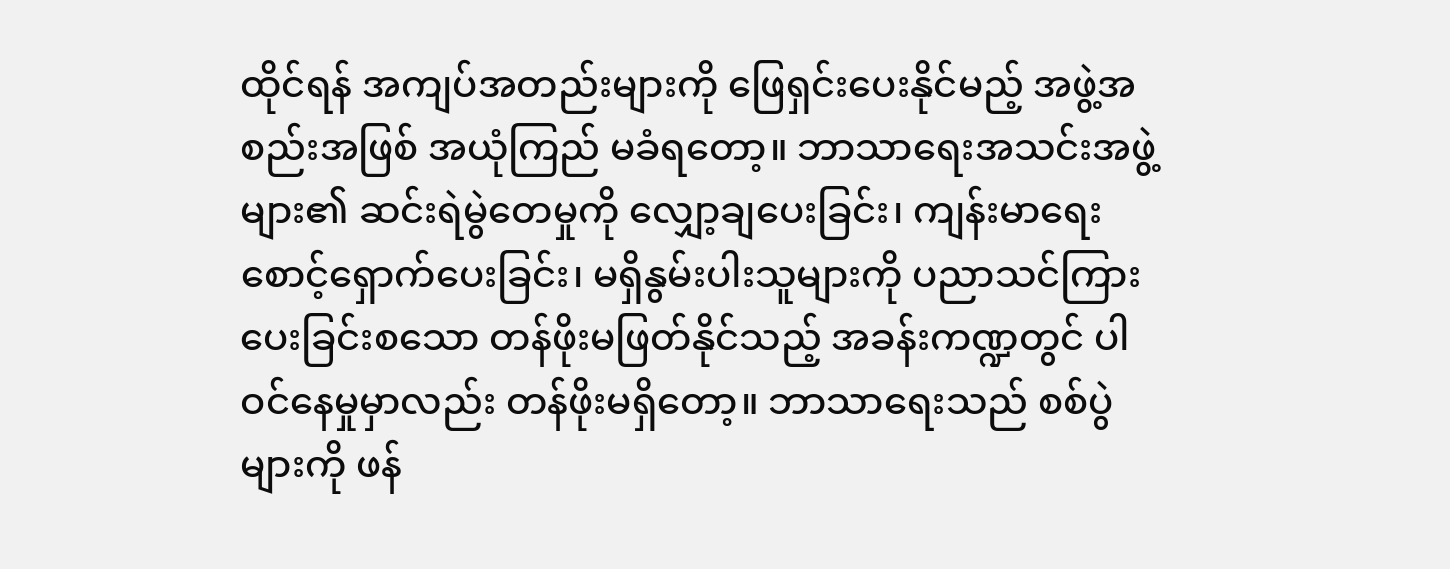ထိုင်ရန် အကျပ်အတည်းများကို ဖြေရှင်းပေးနိုင်မည့် အဖွဲ့အစည်းအဖြစ် အယုံကြည် မခံရတော့။ ဘာသာရေးအသင်းအဖွဲ့များ၏ ဆင်းရဲမွဲတေမှုကို လျှော့ချပေးခြင်း၊ ကျန်းမာရေးစောင့်ရှောက်ပေးခြင်း၊ မရှိနွမ်းပါးသူများကို ပညာသင်ကြားပေးခြင်းစသော တန်ဖိုးမဖြတ်နိုင်သည့် အခန်းကဏ္ဍတွင် ပါဝင်နေမှုမှာလည်း တန်ဖိုးမရှိတော့။ ဘာသာရေးသည် စစ်ပွဲများကို ဖန်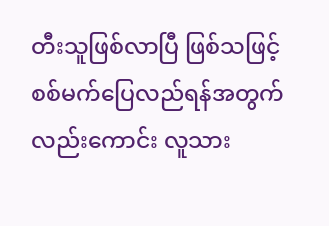တီးသူဖြစ်လာပြီ ဖြစ်သဖြင့် စစ်မက်ပြေလည်ရန်အတွက်လည်းကောင်း လူသား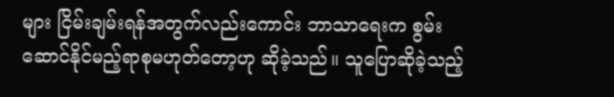များ ငြိမ်းချမ်းရန်အတွက်လည်းကောင်း ဘာသာရေးက စွမ်းဆောင်နိုင်မည့်ရာစုမဟုတ်တော့ဟု ဆိုခဲ့သည်။ သူပြောဆိုခဲ့သည့်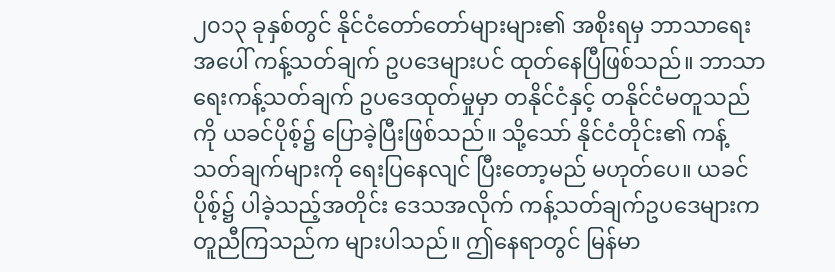၂၀၁၃ ခုနှစ်တွင် နိုင်ငံတော်တော်များများ၏ အစိုးရမှ ဘာသာရေးအပေါ် ကန့်သတ်ချက် ဥပဒေများပင် ထုတ်နေပြီဖြစ်သည်။ ဘာသာရေးကန့်သတ်ချက် ဥပဒေထုတ်မှုမှာ တနိုင်ငံနှင့် တနိုင်ငံမတူသည်ကို ယခင်ပိုစ့်၌ ပြောခဲ့ပြီးဖြစ်သည်။ သို့သော် နိုင်ငံတိုင်း၏ ကန့်သတ်ချက်များကို ရေးပြနေလျင် ပြီးတော့မည် မဟုတ်ပေ။ ယခင်ပိုစ့်၌ ပါခဲ့သည့်အတိုင်း ဒေသအလိုက် ကန့်သတ်ချက်ဥပဒေများက တူညီကြသည်က များပါသည်။ ဤနေရာတွင် မြန်မာ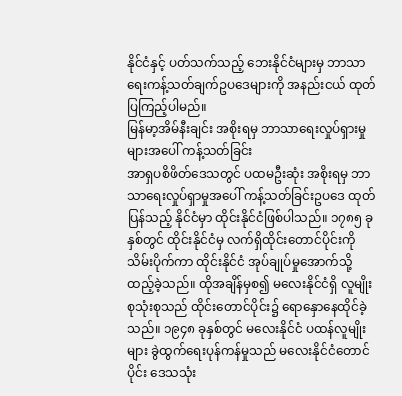နိုင်ငံနှင့် ပတ်သက်သည့် ဘေးနိုင်ငံများမှ ဘာသာရေးကန့်သတ်ချက်ဥပဒေများကို အနည်းငယ် ထုတ်ပြကြည့်ပါမည်။
မြန်မာ့အိမ်နီးချင်း အစိုးရမှ ဘာသာရေးလှုပ်ရှားမှုများအပေါ် ကန့်သတ်ခြင်း
အာရှပစိဖိတ်ဒေသတွင် ပထမဦးဆုံး အစိုးရမှ ဘာသာရေးလှုပ်ရှာမှုအပေါ် ကန့်သတ်ခြင်းဥပဒေ ထုတ်ပြန်သည့် နိုင်ငံမှာ ထိုင်းနိုင်ငံဖြစ်ပါသည်။ ၁၇၈၅ ခုနှစ်တွင် ထိုင်းနိုင်ငံမှ လက်ရှိထိုင်းတောင်ပိုင်းကို သိမ်းပိုက်ကာ ထိုင်းနိုင်ငံ အုပ်ချုပ်မှုအောက်သို့ ထည့်ခဲ့သည်။ ထိုအချိန်မှစ၍ မလေးနိုင်ငံရှိ လူမျိုးစုသုံးစုသည် ထိုင်းတောင်ပိုင်း၌ ရောနှောနေထိုင်ခဲ့သည်။ ၁၉၄၈ ခုနှစ်တွင် မလေးနိုင်ငံ ပထန်လူမျိုးများ ခွဲထွက်ရေးပုန်ကန်မှုသည် မလေးနိုင်ငံတောင်ပိုင်း ဒေသသုံး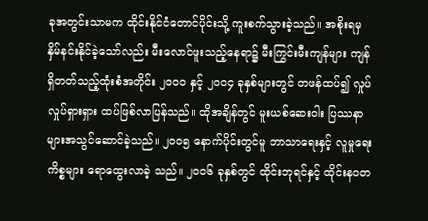ခုအတွင်းသာမက ထိုင်းနိုင်ငံတောင်ပိုင်းသို့ ကူးစက်သွားခဲ့သည်။ အစိုးရမှ နှိမ်နင်းနိုင်ခဲ့သော်လည်း မီးလောင်ဖူးသည့်နေရာ၌ မီးကြွင်းမီးကျန်များ ကျန်ရှိတတ်သည့်ထုံးစံအတိုင်း ၂၀၀၀ နှင့် ၂၀၀၄ ခုနှစ်များတွင် တဖန်ထပ်၍ လှုပ်လှုပ်ရှားရှား ထပ်ဖြစ်လာပြန်သည်။ ထိုအချိန်တွင် မူးယစ်ဆေးဝါး ပြဿနာများအသွင်ဆောင်ခဲ့သည်။ ၂၀၀၅ နောက်ပိုင်းတွင်မူ ဘာသာရေးနှင့် လူမှုရေးကိစ္စများ ရောထွေးလာခဲ့ သည်။ ၂၀၀၆ ခုနှစ်တွင် ထိုင်းဘုရင်နှင့် ထိုင်းနဝတ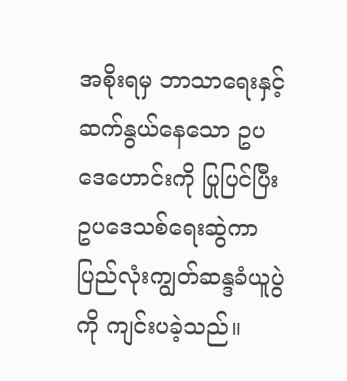အစိုးရမှ ဘာသာရေးနှင့် ဆက်နွယ်နေသော ဥပဒေဟောင်းကို ပြုပြင်ပြီး ဥပဒေသစ်ရေးဆွဲကာ ပြည်လုံးကျွတ်ဆန္ဒခံယူပွဲကို ကျင်းပခဲ့သည်။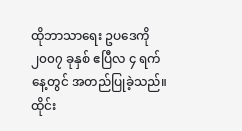ထိုဘာသာရေး ဥပဒေကို ၂၀၀၇ ခုနှစ် ဧပြီလ ၄ ရက်နေ့တွင် အတည်ပြုခဲ့သည်။
ထိုင်း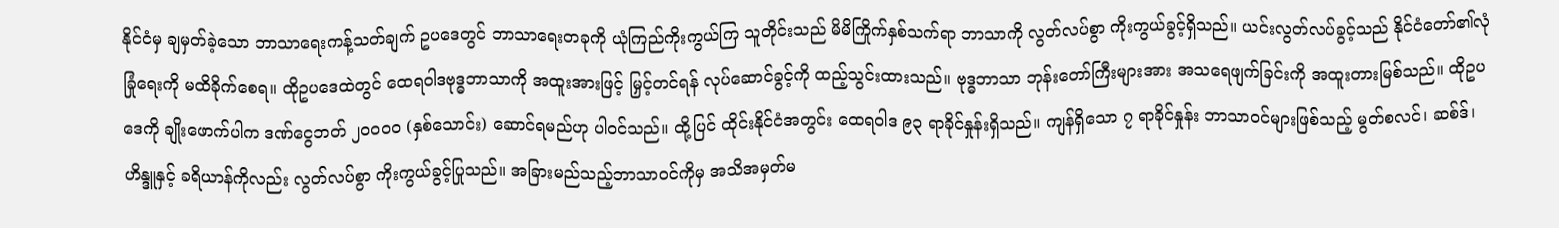နိုင်ငံမှ ချမှတ်ခဲ့သော ဘာသာရေးကန့်သတ်ချက် ဥပဒေတွင် ဘာသာရေးတခုကို ယုံကြည်ကိုးကွယ်ကြ သူတိုင်းသည် မိမိကြိုက်နှစ်သက်ရာ ဘာသာကို လွတ်လပ်စွာ ကိုးကွယ်ခွင့်ရှိသည်။ ယင်းလွတ်လပ်ခွင့်သည် နိုင်ငံတော်၏လုံခြုံရေးကို မထိခိုက်စေရ။ ထိုဥပဒေထဲတွင် ထေရဝါဒဗုဒ္ဓဘာသာကို အထူးအားဖြင့် မြှင့်တင်ရန် လုပ်ဆောင်ခွင့်ကို ထည့်သွင်းထားသည်။ ဗုဒ္ဓဘာသာ ဘုန်းတော်ကြီးများအား အသရေဖျက်ခြင်းကို အထူးတားမြစ်သည်။ ထိုဥပဒေကို ချိုးဖောက်ပါက ဒဏ်ငွေဘတ် ၂၀၀၀၀ (နှစ်သောင်း) ဆောင်ရမည်ဟု ပါဝင်သည်။ ထို့ပြင် ထိုင်းနိုင်ငံအတွင်း ထေရဝါဒ ၉၃ ရာခိုင်နှုန်းရှိသည်။ ကျန်ရှိသော ၇ ရာခိုင်နှုန်း ဘာသာဝင်များဖြစ်သည့် မွတ်စလင်၊ ဆစ်ဒ်၊ ဟိန္ဒူနှင့် ခရိယာန်ကိုလည်း လွတ်လပ်စွာ ကိုးကွယ်ခွင့်ပြုသည်။ အခြားမည်သည့်ဘာသာဝင်ကိုမှ အသိအမှတ်မ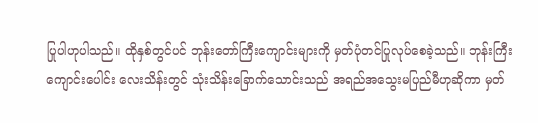ပြုပါဟုပါသည်။ ထိုနှစ်တွင်ပင် ဘုန်းတော်ကြီးကျောင်းများကို မှတ်ပုံတင်ပြုလုပ်စေခဲ့သည်။ ဘုန်းကြီးကျောင်းပေါင်း လေးသိန်းတွင် သုံးသိန်းခြောက်သောင်းသည် အရည်အသွေးမပြည်မီဟုဆိုကာ မှတ်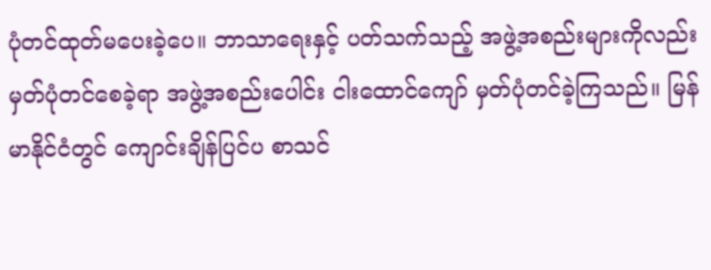ပုံတင်ထုတ်မပေးခဲ့ပေ။ ဘာသာရေးနှင့် ပတ်သက်သည့် အဖွဲ့အစည်းများကိုလည်း မှတ်ပုံတင်စေခဲ့ရာ အဖွဲ့အစည်းပေါင်း ငါးထောင်ကျော် မှတ်ပုံတင်ခဲ့ကြသည်။ မြန်မာနိုင်ငံတွင် ကျောင်းချိန်ပြင်ပ စာသင်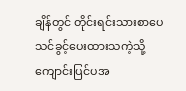ချိန်တွင် တိုင်းရင်းသားစာပေ သင်ခွင့်ပေးထားသကဲ့သို့ ကျောင်းပြင်ပအ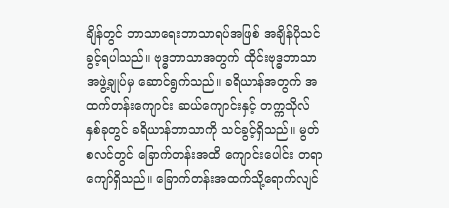ချိန်တွင် ဘာသာရေးဘာသာရပ်အဖြစ် အချိန်ပိုသင်ခွင့်ရပါသည်။ ဗုဒ္ဓဘာသာအတွက် ထိုင်းဗုဒ္ဓဘာသာအဖွဲ့ချုပ်မှ ဆောင်ရွက်သည်။ ခရိယာန်အတွက် အထက်တန်းကျောင်း ဆယ်ကျောင်းနှင့် တက္ကသိုလ်နှစ်ခုတွင် ခရိယာန်ဘာသာကို သင်ခွင့်ရှိသည်။ မွတ်စလင်တွင် ခြောက်တန်းအထိ ကျောင်းပေါင်း တရာကျော်ရှိသည်။ ခြောက်တန်းအထက်သို့ရောက်လျင်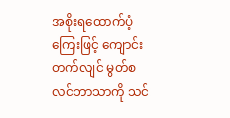အစိုးရထောက်ပံ့ကြေးဖြင့် ကျောင်းတက်လျင် မွတ်စလင်ဘာသာကို သင်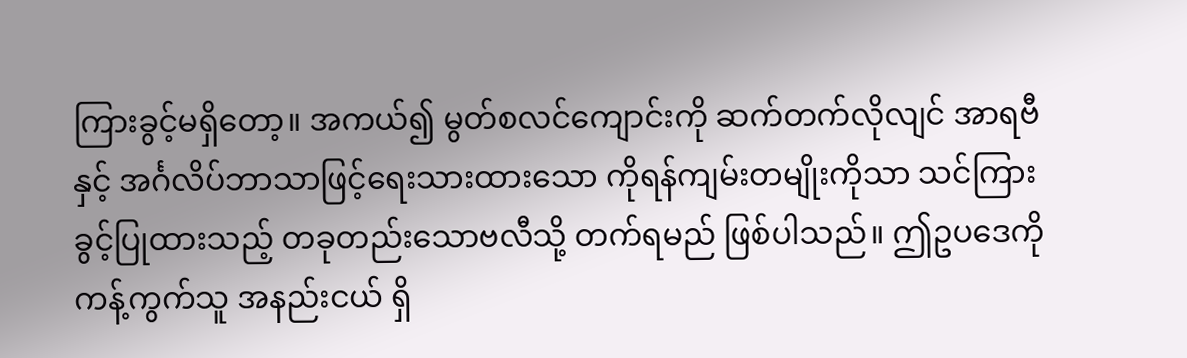ကြားခွင့်မရှိတော့။ အကယ်၍ မွတ်စလင်ကျောင်းကို ဆက်တက်လိုလျင် အာရဗီနှင့် အင်္ဂလိပ်ဘာသာဖြင့်ရေးသားထားသော ကိုရန်ကျမ်းတမျိုးကိုသာ သင်ကြားခွင့်ပြုထားသည့် တခုတည်းသောဗလီသို့ တက်ရမည် ဖြစ်ပါသည်။ ဤဥပဒေကို ကန့်ကွက်သူ အနည်းငယ် ရှိ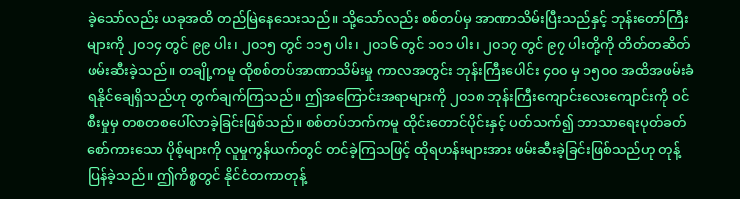ခဲ့သော်လည်း ယခုအထိ တည်မြဲနေသေးသည်။ သို့သော်လည်း စစ်တပ်မှ အာဏာသိမ်းပြီးသည်နှင့် ဘုန်းတော်ကြီးများကို ၂၀၁၄ တွင် ၉၉ ပါး၊ ၂၀၁၅ တွင် ၁၁၅ ပါး၊ ၂၀၁၆ တွင် ၁၀၁ ပါး၊ ၂၀၁၇ တွင် ၉၇ ပါးတို့ကို တိတ်တဆိတ် ဖမ်းဆီးခဲ့သည်။ တချို့ကမူ ထိုစစ်တပ်အာဏာသိမ်းမှု ကာလအတွင်း ဘုန်းကြီးပေါင်း ၄၀၀ မှ ၁၅၀၀ အထိအဖမ်းခံရနိုင်ချေရှိသည်ဟု တွက်ချက်ကြသည်။ ဤအကြောင်းအရာများကို ၂၀၁၈ ဘုန်းကြီးကျောင်းလေးကျောင်းကို ဝင်စီးမှုမှ တစတစပေါ်လာခဲ့ခြင်းဖြစ်သည်။ စစ်တပ်ဘက်ကမူ ထိုင်းတောင်ပိုင်းနှင့် ပတ်သက်၍ ဘာသာရေးပုတ်ခတ်စော်ကားသော ပိုစ့်များကို လူမှုကွန်ယက်တွင် တင်ခဲ့ကြသဖြင့် ထိုရဟန်းများအား ဖမ်းဆီးခဲ့ခြင်းဖြစ်သည်ဟု တုန့်ပြန်ခဲ့သည်။ ဤကိစ္စတွင် နိုင်ငံတကာတုန့်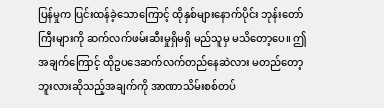ပြန်မှုက ပြင်းထန်ခဲ့သောကြောင့် ထိုနှစ်များနောက်ပိုင်း ဘုန်းတော်ကြီးများကို ဆက်လက်ဖမ်းဆီးမှုရှိမရှိ မည်သူမှ မသိတော့ပေ။ ဤအချက်ကြောင့် ထိုဥပဒေဆက်လက်တည်နေဆဲလား မတည်တော့ဘူးလားဆိုသည့်အချက်ကို အာဏာသိမ်းစစ်တပ်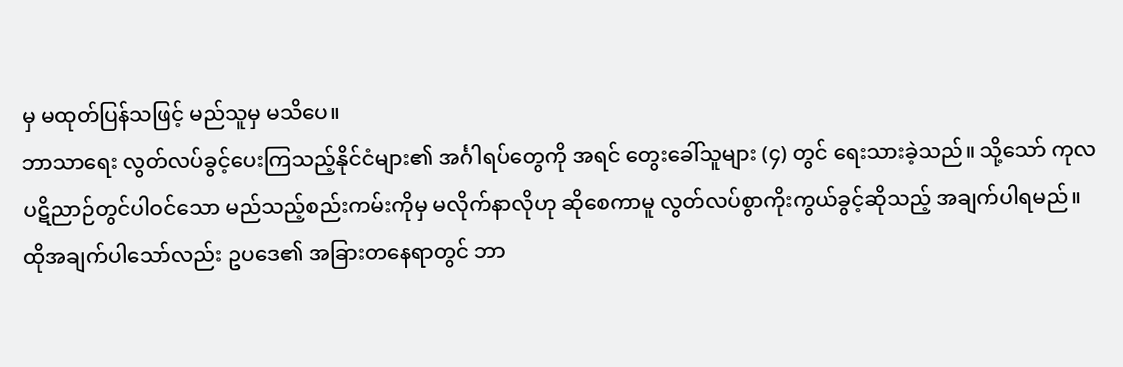မှ မထုတ်ပြန်သဖြင့် မည်သူမှ မသိပေ။
ဘာသာရေး လွတ်လပ်ခွင့်ပေးကြသည့်နိုင်ငံများ၏ အင်္ဂါရပ်တွေကို အရင် တွေးခေါ်သူများ (၄) တွင် ရေးသားခဲ့သည်။ သို့သော် ကုလပဋိညာဉ်တွင်ပါဝင်သော မည်သည့်စည်းကမ်းကိုမှ မလိုက်နာလိုဟု ဆိုစေကာမူ လွတ်လပ်စွာကိုးကွယ်ခွင့်ဆိုသည့် အချက်ပါရမည်။ ထိုအချက်ပါသော်လည်း ဥပဒေ၏ အခြားတနေရာတွင် ဘာ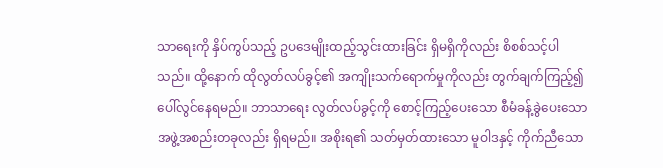သာရေးကို နှိပ်ကွပ်သည့် ဥပဒေမျိုးထည့်သွင်းထားခြင်း ရှိမရှိကိုလည်း စိစစ်သင့်ပါသည်။ ထို့နောက် ထိုလွတ်လပ်ခွင့်၏ အကျိုးသက်ရောက်မှုကိုလည်း တွက်ချက်ကြည့်၍ ပေါ်လွင်နေရမည်။ ဘာသာရေး လွတ်လပ်ခွင့်ကို စောင့်ကြည့်ပေးသော စီမံခန့်ခွဲပေးသော အဖွဲ့အစည်းတခုလည်း ရှိရမည်။ အစိုးရ၏ သတ်မှတ်ထားသော မူဝါဒနှင့် ကိုက်ညီသော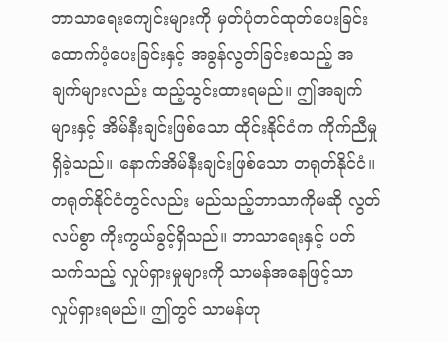ဘာသာရေးကျေင်းများကို မှတ်ပုံတင်ထုတ်ပေးခြင်း ထောက်ပံ့ပေးခြင်းနှင့် အခွန်လွတ်ခြင်းစသည့် အချက်များလည်း ထည့်သွင်းထားရမည်။ ဤအချက်များနှင့် အိမ်နီးချင်းဖြစ်သော ထိုင်းနိုင်ငံက ကိုက်ညီမှုရှိခဲ့သည်။ နောက်အိမ်နီးချင်းဖြစ်သော တရုတ်နိုင်ငံ။
တရုတ်နိုင်ငံတွင်လည်း မည်သည့်ဘာသာကိုမဆို လွတ်လပ်စွာ ကိုးကွယ်ခွင့်ရှိသည်။ ဘာသာရေးနှင့် ပတ်သက်သည့် လှုပ်ရှားမှုများကို သာမန်အနေဖြင့်သာ လှုပ်ရှားရမည်။ ဤတွင် သာမန်ဟု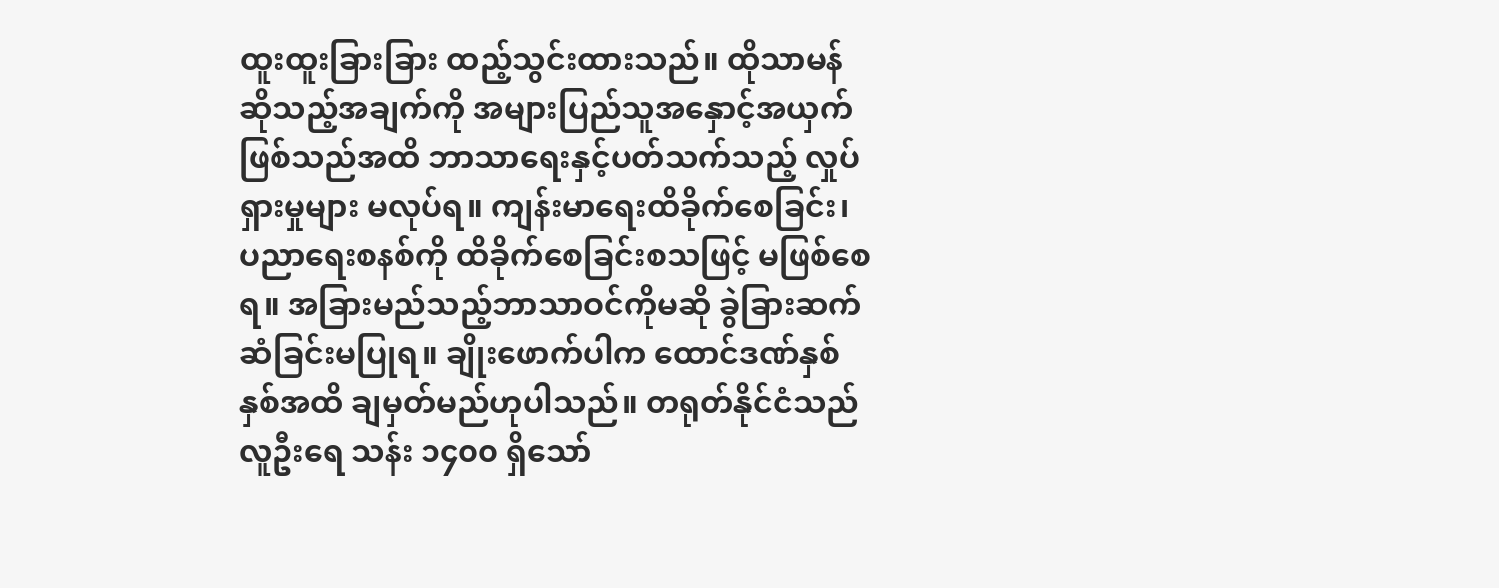ထူးထူးခြားခြား ထည့်သွင်းထားသည်။ ထိုသာမန်ဆိုသည့်အချက်ကို အများပြည်သူအနှောင့်အယှက်ဖြစ်သည်အထိ ဘာသာရေးနှင့်ပတ်သက်သည့် လှုပ်ရှားမှုများ မလုပ်ရ။ ကျန်းမာရေးထိခိုက်စေခြင်း၊ ပညာရေးစနစ်ကို ထိခိုက်စေခြင်းစသဖြင့် မဖြစ်စေရ။ အခြားမည်သည့်ဘာသာဝင်ကိုမဆို ခွဲခြားဆက်ဆံခြင်းမပြုရ။ ချိုးဖောက်ပါက ထောင်ဒဏ်နှစ်နှစ်အထိ ချမှတ်မည်ဟုပါသည်။ တရုတ်နိုင်ငံသည် လူဦးရေ သန်း ၁၄၀၀ ရှိသော်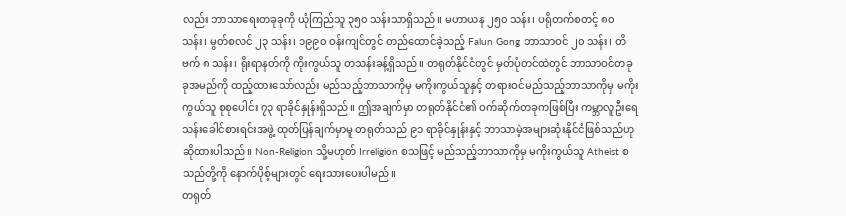လည်း ဘာသာရေးတခုခုကို ယုံကြည်သူ ၃၅၀ သန်းသာရှိသည်။ မဟာယန ၂၅၀ သန်း၊ ပရိုတက်စတင့် ၈၀ သန်း၊ မွတ်စလင် ၂၃ သန်း၊ ၁၉၉၀ ဝန်းကျင်တွင် တည်ထောင်ခဲ့သည့် Falun Gong ဘာသာဝင် ၂၀ သန်း၊ တိဗက် ၈ သန်း၊ ရိုးရာနတ်ကို ကိုးကွယ်သူ တသန်းခန့်ရှိသည်။ တရုတ်နိုင်ငံတွင် မှတ်ပုံတင်ထဲတွင် ဘာသာဝင်တခုခုအမည်ကို ထည့်ထားသော်လည်း မည်သည့်ဘာသာကိုမှ မကိုးကွယ်သူနှင့် တရားဝင်မည်သည့်ဘာသာကိုမှ မကိုးကွယ်သူ စုစုပေါင်း ၇၃ ရာခိုင်နှုန်းရှိသည်။ ဤအချက်မှာ တရုတ်နိုင်ငံ၏ ဝက်ဆိုက်တခုကဖြစ်ပြီး ကမ္ဘာလူဦးရေသန်းခေါင်စားရင်းအဖွဲ့ ထုတ်ပြန်ချက်မှာမူ တရုတ်သည် ၉၁ ရာခိုင်နှုန်းနှင့် ဘာသာမဲ့အများဆုံးနိုင်ငံဖြစ်သည်ဟု ဆိုထားပါသည်။ Non-Religion သို့မဟုတ် Irreligion စသဖြင့် မည်သည့်ဘာသာကိုမှ မကိုးကွယ်သူ Atheist စသည်တို့ကို နောက်ပိုစ့်များတွင် ရေးသားပေးပါမည်။
တရုတ်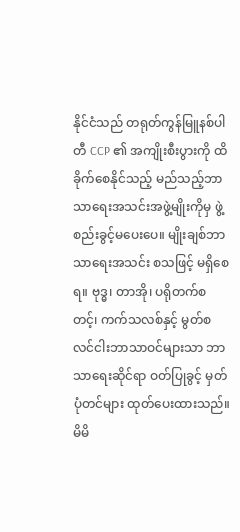နိုင်ငံသည် တရုတ်ကွန်မြူနစ်ပါတီ CCP ၏ အကျိုးစီးပွားကို ထိခိုက်စေနိုင်သည့် မည်သည့်ဘာသာရေးအသင်းအဖွဲ့မျိုးကိုမှ ဖွဲ့စည်းခွင့်မပေးပေ။ မျိုးချစ်ဘာသာရေးအသင်း စသဖြင့် မရှိစေရ။ ဗုဒ္ဓ၊ တာအို၊ ပရိုတက်စတင့်၊ ကက်သလစ်နှင့် မွတ်စလင်ငါးဘာသာဝင်များသာ ဘာသာရေးဆိုင်ရာ ဝတ်ပြုခွင့် မှတ်ပုံတင်များ ထုတ်ပေးထားသည်။ မိမိ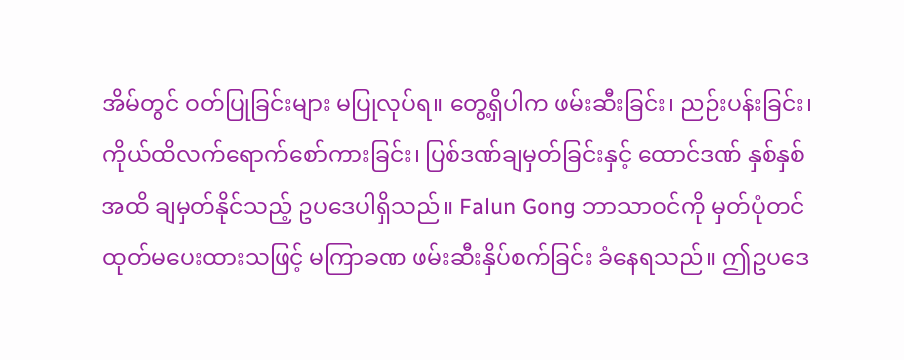အိမ်တွင် ဝတ်ပြုခြင်းများ မပြုလုပ်ရ။ တွေ့ရှိပါက ဖမ်းဆီးခြင်း၊ ညဉ်းပန်းခြင်း၊ ကိုယ်ထိလက်ရောက်စော်ကားခြင်း၊ ပြစ်ဒဏ်ချမှတ်ခြင်းနှင့် ထောင်ဒဏ် နှစ်နှစ်အထိ ချမှတ်နိုင်သည့် ဥပဒေပါရှိသည်။ Falun Gong ဘာသာဝင်ကို မှတ်ပုံတင်ထုတ်မပေးထားသဖြင့် မကြာခဏ ဖမ်းဆီးနှိပ်စက်ခြင်း ခံနေရသည်။ ဤဥပဒေ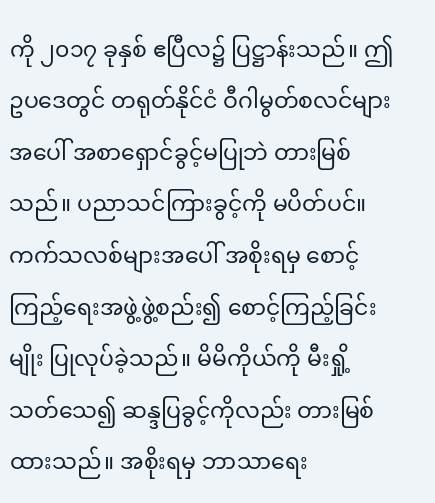ကို ၂၀၁၇ ခုနှစ် ဧပြီလ၌ ပြဋ္ဌာန်းသည်။ ဤဥပဒေတွင် တရုတ်နိုင်ငံ ဝီဂါမွတ်စလင်များအပေါ် အစာရှောင်ခွင့်မပြုဘဲ တားမြစ်သည်။ ပညာသင်ကြားခွင့်ကို မပိတ်ပင်။ ကက်သလစ်များအပေါ် အစိုးရမှ စောင့်ကြည့်ရေးအဖွဲ့ဖွဲ့စည်း၍ စောင့်ကြည့်ခြင်းမျိုး ပြုလုပ်ခဲ့သည်။ မိမိကိုယ်ကို မီးရှို့သတ်သေ၍ ဆန္ဒပြခွင့်ကိုလည်း တားမြစ်ထားသည်။ အစိုးရမှ ဘာသာရေး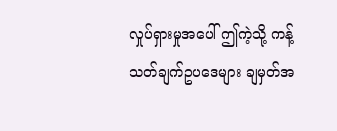လှုပ်ရှားမှုအပေါ် ဤကဲ့သို့ ကန့်သတ်ချက်ဥပဒေများ ချမှတ်အ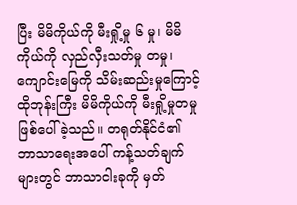ပြီး မိမိကိုယ်ကို မီးရှို့မှု ၆ မှု၊ မိမိကိုယ်ကို လှည်လှီးသတ်မှု တမှု၊ ကျောင်းမြေကို သိမ်းဆည်းမှုကြောင့် ထိုဘုန်းကြီး မိမိကိုယ်ကို မီးရှို့မှုတမှုဖြစ်ပေါ်ခဲ့သည်။ တရုတ်နိုင်ငံ၏ ဘာသာရေးအပေါ် ကန့်သတ်ချက်များတွင် ဘာသာငါးခုကို မှတ်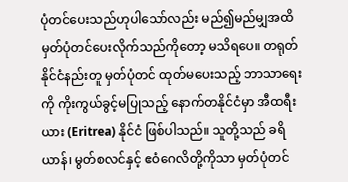ပုံတင်ပေးသည်ဟုပါသော်လည်း မည်၍မည်မျှအထိ မှတ်ပုံတင်ပေးလိုက်သည်ကိုတော့ မသိရပေ။ တရုတ်နိုင်ငံနည်းတူ မှတ်ပုံတင် ထုတ်မပေးသည့် ဘာသာရေးကို ကိုးကွယ်ခွင့်မပြုသည့် နောက်တနိုင်ငံမှာ အီထရီးယား (Eritrea) နိုင်ငံ ဖြစ်ပါသည်။ သူတို့သည် ခရိယာန်၊ မွတ်စလင်နှင့် ဧဝံဂေလိတို့ကိုသာ မှတ်ပုံတင်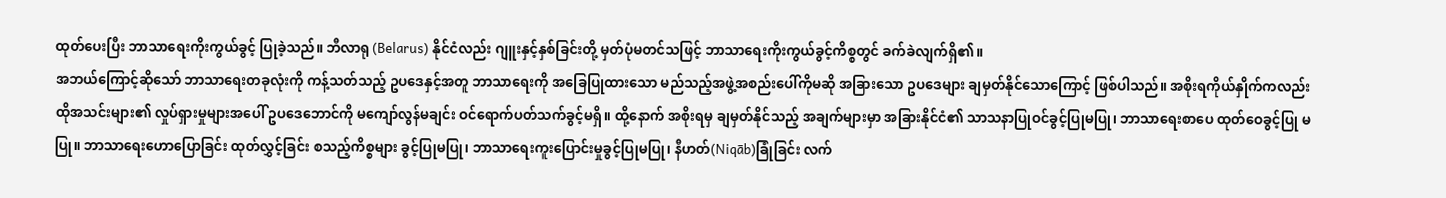ထုတ်ပေးပြီး ဘာသာရေးကိုးကွယ်ခွင့် ပြုခဲ့သည်။ ဘီလာရု (Belarus) နိုင်ငံလည်း ဂျူးနှင့်နှစ်ခြင်းတို့ မှတ်ပုံမတင်သဖြင့် ဘာသာရေးကိုးကွယ်ခွင့်ကိစ္စတွင် ခက်ခဲလျက်ရှိ၏။
အဘယ်ကြောင့်ဆိုသော် ဘာသာရေးတခုလုံးကို ကန့်သတ်သည့် ဥပဒေနှင့်အတူ ဘာသာရေးကို အခြေပြုထားသော မည်သည့်အဖွဲ့အစည်းပေါ်ကိုမဆို အခြားသော ဥပဒေများ ချမှတ်နိုင်သောကြောင့် ဖြစ်ပါသည်။ အစိုးရကိုယ်နှိုက်ကလည်း ထိုအသင်းများ၏ လှုပ်ရှားမှုများအပေါ် ဥပဒေဘောင်ကို မကျော်လွန်မချင်း ဝင်ရောက်ပတ်သက်ခွင့်မရှိ။ ထို့နောက် အစိုးရမှ ချမှတ်နိုင်သည့် အချက်များမှာ အခြားနိုင်ငံ၏ သာသနာပြုဝင်ခွင့်ပြုမပြု၊ ဘာသာရေးစာပေ ထုတ်ဝေခွင့်ပြု မပြု။ ဘာသာရေးဟောပြောခြင်း ထုတ်လွှင့်ခြင်း စသည့်ကိစ္စများ ခွင့်ပြုမပြု၊ ဘာသာရေးကူးပြောင်းမှုခွင့်ပြုမပြု၊ နီဟတ်(Niqāb)ခြုံခြင်း လက်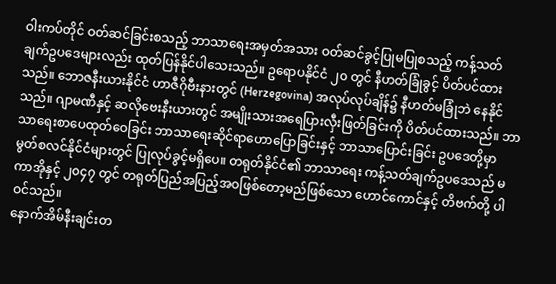ဝါးကပ်တိုင် ဝတ်ဆင်ခြင်းစသည့် ဘာသာရေးအမှတ်အသား ဝတ်ဆင်ခွင့်ပြုမပြုစသည့် ကန့်သတ်ချက်ဥပဒေများလည်း ထုတ်ပြန်နိုင်ပါသေးသည်။ ဥရောပနိုင်ငံ ၂၀ တွင် နီဟတ်ခြုံခွင့် ပိတ်ပင်ထားသည်။ ဘောဇနီးယားနိုင်ငံ ဟာဇီဂိုဗီးနားတွင် (Herzegovina) အလုပ်လုပ်ချိန်၌ နီဟတ်မခြုံဘဲ နေနိုင်သည်။ ဂျာမဏီနှင့် ဆလိုဗေးနီးယားတွင် အမျိုးသားအရေပြားလှီးဖြတ်ခြင်းကို ပိတ်ပင်ထားသည်။ ဘာသာရေးစာပေထုတ်ဝေခြင်း ဘာသာရေးဆိုင်ရာဟောပြောခြင်းနှင့် ဘာသာပြောင်းခြင်း ဥပဒေတို့မှာ မွတ်စလင်နိုင်ငံများတွင် ပြုလုပ်ခွင့်မရှိပေ။ တရုတ်နိုင်ငံ၏ ဘာသာရေး ကန့်သတ်ချက်ဥပဒေသည် မကာအိုနှင့် ၂၀၄၇ တွင် တရုတ်ပြည်အပြည့်အဝဖြစ်တော့မည်ဖြစ်သော ဟောင်ကောင်နှင့် တိဗက်တို့ ပါဝင်သည်။
နောက်အိမ်နီးချင်းတ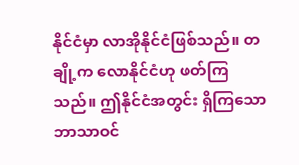နိုင်ငံမှာ လာအိုနိုင်ငံဖြစ်သည်။ တချို့က လောနိုင်ငံဟု ဖတ်ကြသည်။ ဤနိုင်ငံအတွင်း ရှိကြသောဘာသာဝင်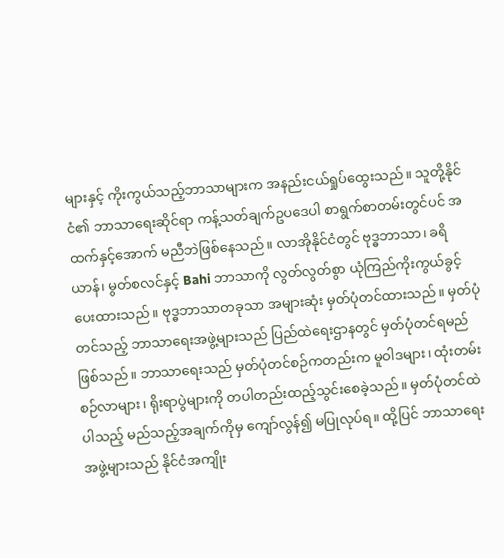များနှင့် ကိုးကွယ်သည့်ဘာသာများက အနည်းငယ်ရှုပ်ထွေးသည်။ သူတို့နိုင်ငံ၏ ဘာသာရေးဆိုင်ရာ ကန့်သတ်ချက်ဥပဒေပါ စာရွက်စာတမ်းတွင်ပင် အထက်နှင့်အောက် မညီဘဲဖြစ်နေသည်။ လာအိုနိုင်ငံတွင် ဗုဒ္ဓဘာသာ၊ ခရိယာန်၊ မွတ်စလင်နှင့် Bahi ဘာသာကို လွတ်လွတ်စွာ ယုံကြည်ကိုးကွယ်ခွင့် ပေးထားသည်။ ဗုဒ္ဓဘာသာတခုသာ အများဆုံး မှတ်ပုံတင်ထားသည်။ မှတ်ပုံတင်သည့် ဘာသာရေးအဖွဲ့များသည် ပြည်ထဲရေးဌာနတွင် မှတ်ပုံတင်ရမည် ဖြစ်သည်။ ဘာသာရေးသည် မှတ်ပုံတင်စဉ်ကတည်းက မူဝါဒများ၊ ထုံးတမ်းစဉ်လာများ၊ ရိုးရာပွဲများကို တပါတည်းထည့်သွင်းစေခဲ့သည်။ မှတ်ပုံတင်ထဲပါသည့် မည်သည့်အချက်ကိုမှ ကျော်လွန်၍ မပြုလုပ်ရ။ ထို့ပြင် ဘာသာရေးအဖွဲ့များသည် နိုင်ငံအကျိုး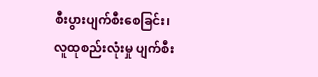စီးပွားပျက်စီးစေခြင်း၊ လူထုစည်းလုံးမှု ပျက်စီး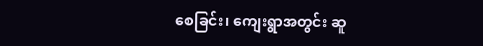စေခြင်း၊ ကျေးရွာအတွင်း ဆူ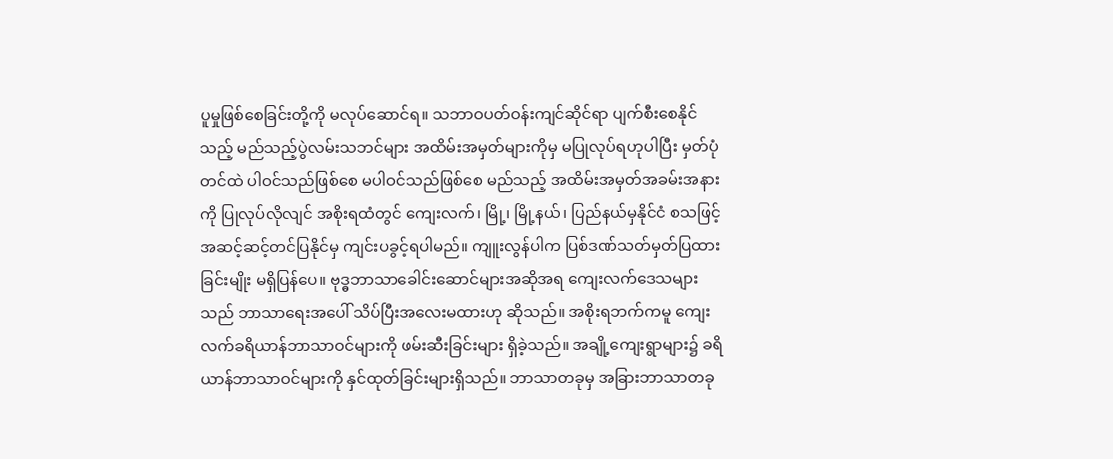ပူမှုဖြစ်စေခြင်းတို့ကို မလုပ်ဆောင်ရ။ သဘာဝပတ်ဝန်းကျင်ဆိုင်ရာ ပျက်စီးစေနိုင်သည့် မည်သည့်ပွဲလမ်းသဘင်များ အထိမ်းအမှတ်များကိုမှ မပြုလုပ်ရဟုပါပြီး မှတ်ပုံတင်ထဲ ပါဝင်သည်ဖြစ်စေ မပါဝင်သည်ဖြစ်စေ မည်သည့် အထိမ်းအမှတ်အခမ်းအနားကို ပြုလုပ်လိုလျင် အစိုးရထံတွင် ကျေးလက်၊ မြို့၊ မြို့နယ်၊ ပြည်နယ်မှနိုင်ငံ စသဖြင့် အဆင့်ဆင့်တင်ပြနိုင်မှ ကျင်းပခွင့်ရပါမည်။ ကျူးလွန်ပါက ပြစ်ဒဏ်သတ်မှတ်ပြထားခြင်းမျိုး မရှိပြန်ပေ။ ဗုဒ္ဓဘာသာခေါင်းဆောင်များအဆိုအရ ကျေးလက်ဒေသများသည် ဘာသာရေးအပေါ် သိပ်ပြီးအလေးမထားဟု ဆိုသည်။ အစိုးရဘက်ကမူ ကျေးလက်ခရိယာန်ဘာသာဝင်များကို ဖမ်းဆီးခြင်းများ ရှိခဲ့သည်။ အချို့ကျေးရွာများ၌ ခရိယာန်ဘာသာဝင်များကို နှင်ထုတ်ခြင်းများရှိသည်။ ဘာသာတခုမှ အခြားဘာသာတခု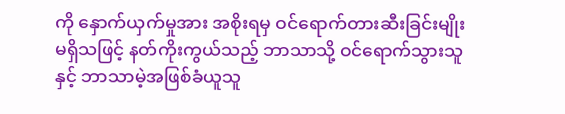ကို နှောက်ယှက်မှုအား အစိုးရမှ ဝင်ရောက်တားဆီးခြင်းမျိုးမရှိသဖြင့် နတ်ကိုးကွယ်သည့် ဘာသာသို့ ဝင်ရောက်သွားသူနှင့် ဘာသာမဲ့အဖြစ်ခံယူသူ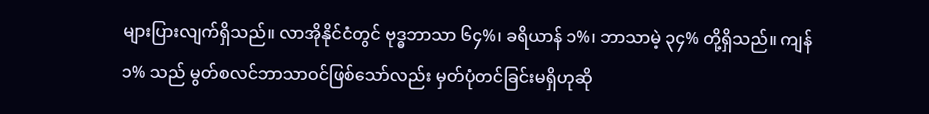များပြားလျက်ရှိသည်။ လာအိုနိုင်ငံတွင် ဗုဒ္ဓဘာသာ ၆၄%၊ ခရိယာန် ၁%၊ ဘာသာမဲ့ ၃၄% တို့ရှိသည်။ ကျန် ၁% သည် မွတ်စလင်ဘာသာဝင်ဖြစ်သော်လည်း မှတ်ပုံတင်ခြင်းမရှိဟုဆို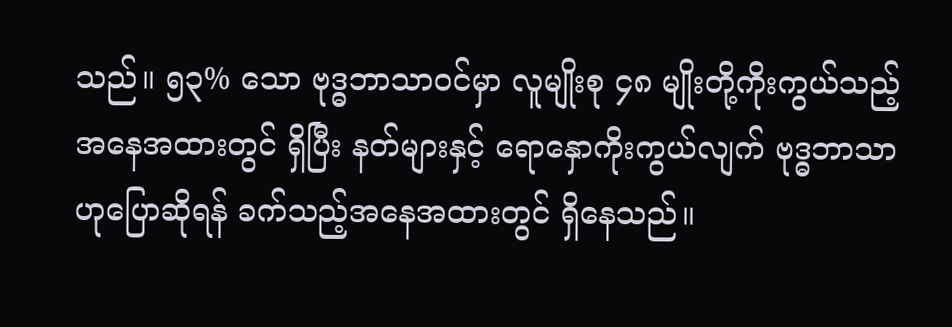သည်။ ၅၃% သော ဗုဒ္ဓဘာသာဝင်မှာ လူမျိုးစု ၄၈ မျိုးတို့ကိုးကွယ်သည့်အနေအထားတွင် ရှိပြီး နတ်များနှင့် ရောနှောကိုးကွယ်လျက် ဗုဒ္ဓဘာသာဟုပြောဆိုရန် ခက်သည့်အနေအထားတွင် ရှိနေသည်။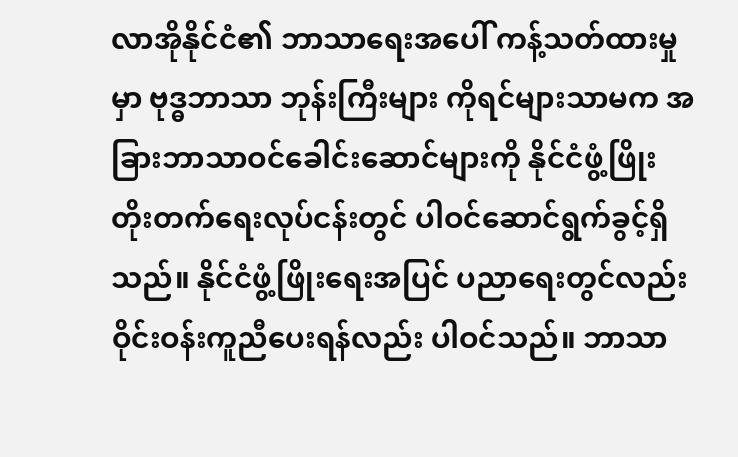လာအိုနိုင်ငံ၏ ဘာသာရေးအပေါ် ကန့်သတ်ထားမှုမှာ ဗုဒ္ဓဘာသာ ဘုန်းကြီးများ ကိုရင်များသာမက အခြားဘာသာဝင်ခေါင်းဆောင်များကို နိုင်ငံဖွံ့ဖြိုးတိုးတက်ရေးလုပ်ငန်းတွင် ပါဝင်ဆောင်ရွက်ခွင့်ရှိသည်။ နိုင်ငံဖွံ့ဖြိုးရေးအပြင် ပညာရေးတွင်လည်း ဝိုင်းဝန်းကူညီပေးရန်လည်း ပါဝင်သည်။ ဘာသာ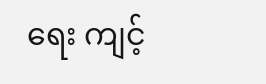ရေး ကျင့်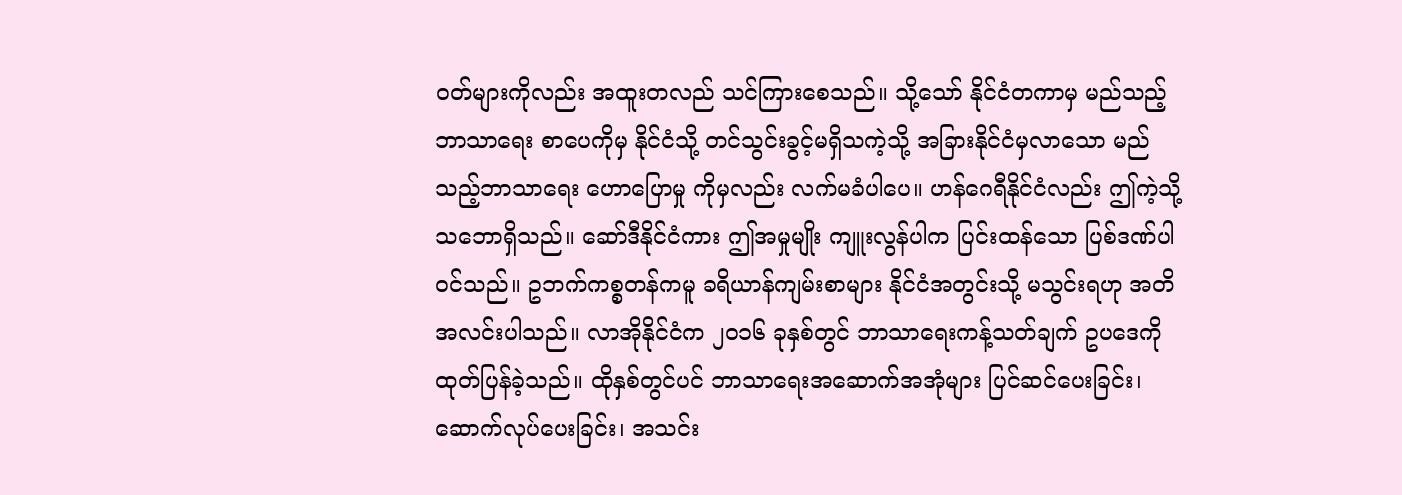ဝတ်များကိုလည်း အထူးတလည် သင်ကြားစေသည်။ သို့သော် နိုင်ငံတကာမှ မည်သည့်ဘာသာရေး စာပေကိုမှ နိုင်ငံသို့ တင်သွင်းခွင့်မရှိသကဲ့သို့ အခြားနိုင်ငံမှလာသော မည်သည့်ဘာသာရေး ဟောပြောမှု ကိုမှလည်း လက်မခံပါပေ။ ဟန်ဂေရီနိုင်ငံလည်း ဤကဲ့သို့ သဘောရှိသည်။ ဆော်ဒီနိုင်ငံကား ဤအမှုမျိုး ကျူးလွန်ပါက ပြင်းထန်သော ပြစ်ဒဏ်ပါဝင်သည်။ ဥဘက်ကစ္စတန်ကမူ ခရိယာန်ကျမ်းစာများ နိုင်ငံအတွင်းသို့ မသွင်းရဟု အတိအလင်းပါသည်။ လာအိုနိုင်ငံက ၂၀၁၆ ခုနှစ်တွင် ဘာသာရေးကန့်သတ်ချက် ဥပဒေကို ထုတ်ပြန်ခဲ့သည်။ ထိုနှစ်တွင်ပင် ဘာသာရေးအဆောက်အအုံများ ပြင်ဆင်ပေးခြင်း၊ ဆောက်လုပ်ပေးခြင်း၊ အသင်း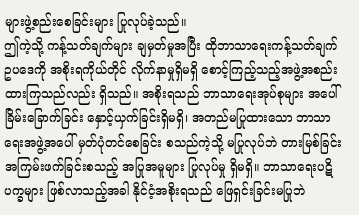များဖွဲ့စည်းစေခြင်းများ ပြုလုပ်ခဲ့သည်။
ဤကဲ့သို့ ကန့်သတ်ချက်များ ချမှတ်မှုအပြီး ထိုဘာသာရေးကန့်သတ်ချက် ဥပဒေကို အစိုးရကိုယ်တိုင် လိုက်နာမှုရှိမရှိ စောင့်ကြည့်သည့်အဖွဲ့အစည်း ထားကြသည်လည်း ရှိသည်။ အစိုးရသည် ဘာသာရေးအုပ်စုများ အပေါ် ခြိမ်းခြောက်ခြင်း နှောင့်ယှက်ခြင်းရှိမရှိ၊ အတည်မပြုထားသော ဘာသာရေးအဖွဲ့အပေါ် မှတ်ပုံတင်စေခြင်း စသည်ကဲ့သို့ မပြုလုပ်ဘဲ တားမြစ်ခြင်း အကြမ်းဖက်ခြင်းစသည့် အပြုအမူများ ပြုလုပ်မှု ရှိမရှိ။ ဘာသာရေးပဋိပက္ခများ ဖြစ်လာသည့်အခါ နိုင်ငံ့အစိုးရသည် ဖြေရှင်းခြင်းမပြုဘဲ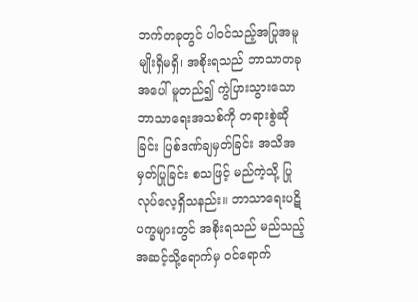ဘက်တခုတွင် ပါဝင်သည့်အပြုအမူမျိုးရှိမရှိ၊ အစိုးရသည် ဘာသာတခုအပေါ် မူတည်၍ ကွဲပြားသွားသော ဘာသာရေးအသစ်ကို တရားစွဲဆိုခြင်း ပြစ်ဒဏ်ချမှတ်ခြင်း အသိအမှတ်ပြုခြင်း စသဖြင့် မည်ကဲ့သို့ ပြုလုပ်လေ့ရှိသနည်း။ ဘာသာရေးပဋိပက္ခများတွင် အစိုးရသည် မည်သည့်အဆင့်သို့ရောက်မှ ဝင်ရောက်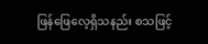ဖြန်ဖြေလေ့ရှိသနည်း စသဖြင့်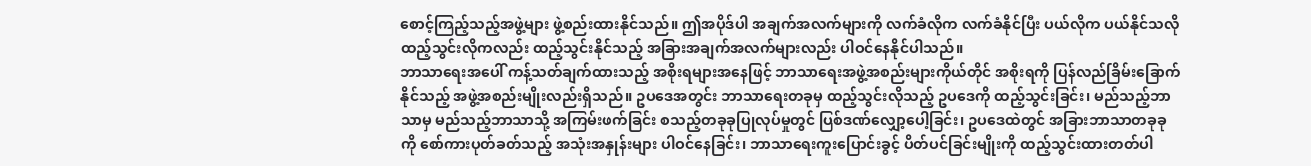စောင့်ကြည့်သည့်အဖွဲ့များ ဖွဲ့စည်းထားနိုင်သည်။ ဤအပိုဒ်ပါ အချက်အလက်များကို လက်ခံလိုက လက်ခံနိုင်ပြီး ပယ်လိုက ပယ်နိုင်သလို ထည့်သွင်းလိုကလည်း ထည့်သွင်းနိုင်သည့် အခြားအချက်အလက်များလည်း ပါဝင်နေနိုင်ပါသည်။
ဘာသာရေးအပေါ် ကန့်သတ်ချက်ထားသည့် အစိုးရများအနေဖြင့် ဘာသာရေးအဖွဲ့အစည်းများကိုယ်တိုင် အစိုးရကို ပြန်လည်ခြိမ်းခြောက်နိုင်သည့် အဖွဲ့အစည်းမျိုးလည်းရှိသည်။ ဥပဒေအတွင်း ဘာသာရေးတခုမှ ထည့်သွင်းလိုသည့် ဥပဒေကို ထည့်သွင်းခြင်း၊ မည်သည့်ဘာသာမှ မည်သည့်ဘာသာသို့ အကြမ်းဖက်ခြင်း စသည့်တခုခုပြုလုပ်မှုတွင် ပြစ်ဒဏ်လျှော့ပေါ့ခြင်း၊ ဥပဒေထဲတွင် အခြားဘာသာတခုခုကို စော်ကားပုတ်ခတ်သည့် အသုံးအနှုန်းများ ပါဝင်နေခြင်း၊ ဘာသာရေးကူးပြောင်းခွင့် ပိတ်ပင်ခြင်းမျိုးကို ထည့်သွင်းထားတတ်ပါ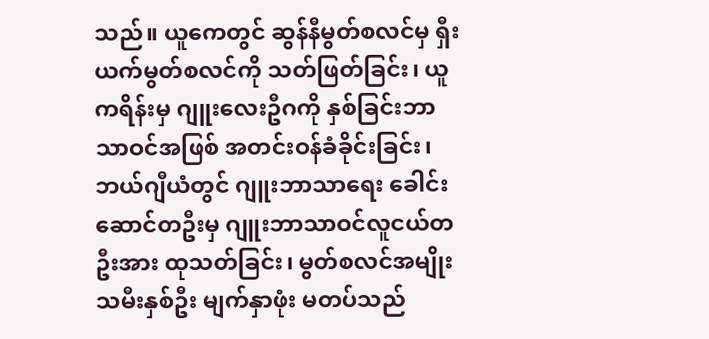သည်။ ယူကေတွင် ဆွန်နီမွတ်စလင်မှ ရှီးယက်မွတ်စလင်ကို သတ်ဖြတ်ခြင်း၊ ယူကရိန်းမှ ဂျူးလေးဦဂကို နှစ်ခြင်းဘာသာဝင်အဖြစ် အတင်းဝန်ခံခိုင်းခြင်း၊ ဘယ်ဂျီယံတွင် ဂျူးဘာသာရေး ခေါင်းဆောင်တဦးမှ ဂျူးဘာသာဝင်လူငယ်တဦးအား ထုသတ်ခြင်း၊ မွတ်စလင်အမျိုးသမီးနှစ်ဦး မျက်နှာဖုံး မတပ်သည်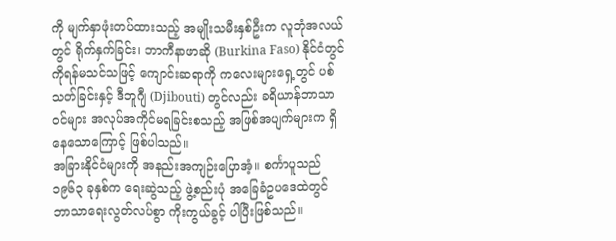ကို မျက်နှာဖုံးတပ်ထားသည့် အမျိုးသမီးနှစ်ဦးက လူဘုံအလယ်တွင် ရိုက်နှက်ခြင်း၊ ဘာကီနာဖာဆို (Burkina Faso) နိုင်ငံတွင် ကိုရန်မသင်သဖြင့် ကျောင်းဆရာကို ကလေးများရှေ့တွင် ပစ်သတ်ခြင်းနှင့် ဒီဘူဂျီ (Djibouti) တွင်လည်း ခရိယာန်ဘာသာဝင်များ အလုပ်အကိုင်မရခြင်းစသည့် အဖြစ်အပျက်များက ရှိနေသောကြောင့် ဖြစ်ပါသည်။
အခြားနိုင်ငံများကို အနည်းအကျဉ်းပြောအံ့။ စင်္ကာပူသည် ၁၉၆၃ ခုနှစ်က ရေးဆွဲသည့် ဖွဲ့စည်းပုံ အခြေခံဥပဒေထဲတွင် ဘာသာရေးလွတ်လပ်စွာ ကိုးကွယ်ခွင့် ပါပြီးဖြစ်သည်။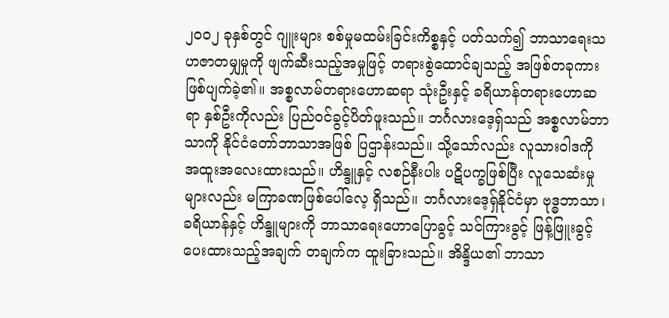၂၀၀၂ ခုနှစ်တွင် ဂျူးများ စစ်မှုမထမ်းခြင်းကိစ္စနှင့် ပတ်သက်၍ ဘာသာရေးသဟဇာတမျှမှုကို ဖျက်ဆီးသည့်အမှုဖြင့် တရားစွဲထောင်ချသည့် အဖြစ်တခုကား ဖြစ်ပျက်ခဲ့၏။ အစ္စလာမ်တရားဟောဆရာ သုံးဦးနှင့် ခရိယာန်တရားဟောဆရာ နှစ်ဦးကိုလည်း ပြည်ဝင်ခွင့်ပိတ်ဖူးသည်။ ဘင်္ဂလားဒေ့ရှ်သည် အစ္စလာမ်ဘာသာကို နိုင်ငံတော်ဘာသာအဖြစ် ပြဌာန်းသည်။ သို့သော်လည်း လူသားဝါဒကို အထူးအလေးထားသည်။ ဟိန္ဒူနှင့် လစဉ်နီးပါး ပဋိပက္ခဖြစ်ပြီး လူသေဆံးမှုများလည်း မကြာခဏဖြစ်ပေါ်လေ့ ရှိသည်။ ဘင်္ဂလားဒေ့ရှ်နိုင်ငံမှာ ဗုဒ္ဓဘာသာ၊ ခရိယာန်နှင့် ဟိန္ဒူများကို ဘာသာရေးဟောပြောခွင့် သင်ကြားခွင့် ဖြန့်ဖြူးခွင့် ပေးထားသည့်အချက် တချက်က ထူးခြားသည်။ အိန္ဒိယ၏ ဘာသာ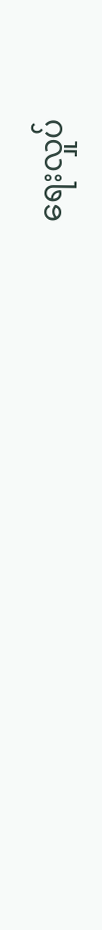ရေးလှုပ်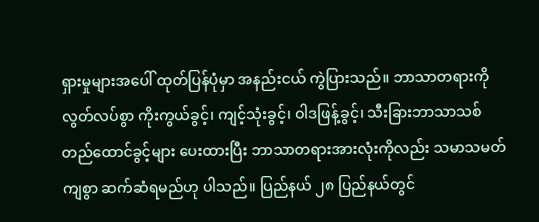ရှားမှုများအပေါ် ထုတ်ပြန်ပုံမှာ အနည်းငယ် ကွဲပြားသည်။ ဘာသာတရားကို လွတ်လပ်စွာ ကိုးကွယ်ခွင့်၊ ကျင့်သုံးခွင့်၊ ဝါဒဖြန့်ခွင့်၊ သီးခြားဘာသာသစ် တည်ထောင်ခွင့်များ ပေးထားပြီး ဘာသာတရားအားလုံးကိုလည်း သမာသမတ်ကျစွာ ဆက်ဆံရမည်ဟု ပါသည်။ ပြည်နယ် ၂၈ ပြည်နယ်တွင်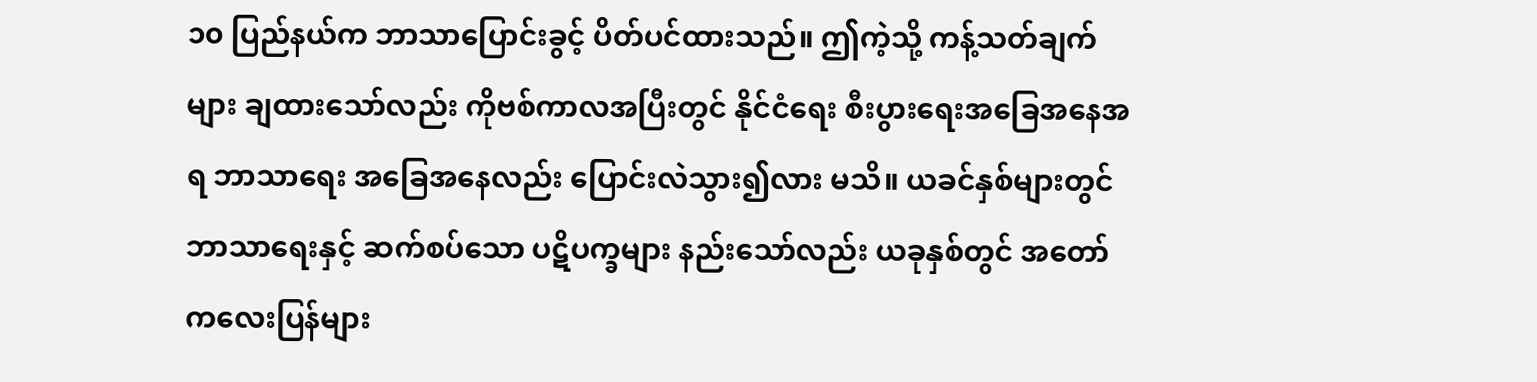၁၀ ပြည်နယ်က ဘာသာပြောင်းခွင့် ပိတ်ပင်ထားသည်။ ဤကဲ့သို့ ကန့်သတ်ချက်များ ချထားသော်လည်း ကိုဗစ်ကာလအပြီးတွင် နိုင်ငံရေး စီးပွားရေးအခြေအနေအရ ဘာသာရေး အခြေအနေလည်း ပြောင်းလဲသွား၍လား မသိ။ ယခင်နှစ်များတွင် ဘာသာရေးနှင့် ဆက်စပ်သော ပဋိပက္ခများ နည်းသော်လည်း ယခုနှစ်တွင် အတော်ကလေးပြန်များ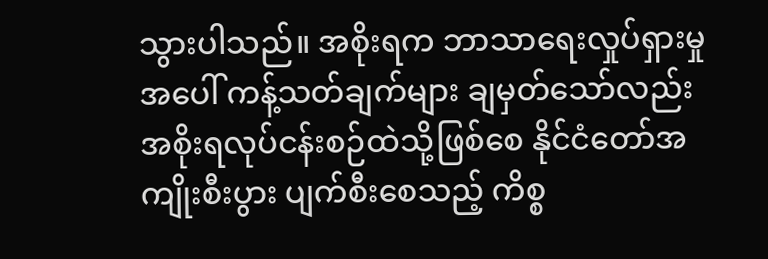သွားပါသည်။ အစိုးရက ဘာသာရေးလှုပ်ရှားမှုအပေါ် ကန့်သတ်ချက်များ ချမှတ်သော်လည်း အစိုးရလုပ်ငန်းစဉ်ထဲသို့ဖြစ်စေ နိုင်ငံတော်အကျိုးစီးပွား ပျက်စီးစေသည့် ကိစ္စ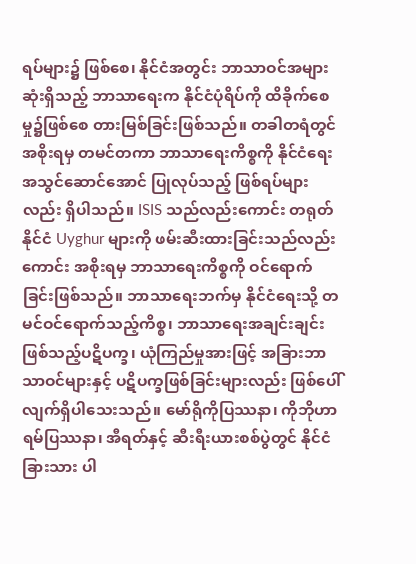ရပ်များ၌ ဖြစ်စေ၊ နိုင်ငံအတွင်း ဘာသာဝင်အများဆုံးရှိသည့် ဘာသာရေးက နိုင်ငံပုံရိပ်ကို ထိခိုက်စေမှု၌ဖြစ်စေ တားမြစ်ခြင်းဖြစ်သည်။ တခါတရံတွင် အစိုးရမှ တမင်တကာ ဘာသာရေးကိစ္စကို နိုင်ငံရေးအသွင်ဆောင်အောင် ပြုလုပ်သည့် ဖြစ်ရပ်များလည်း ရှိပါသည်။ ISIS သည်လည်းကောင်း တရုတ်နိုင်ငံ Uyghur များကို ဖမ်းဆီးထားခြင်းသည်လည်းကောင်း အစိုးရမှ ဘာသာရေးကိစ္စကို ဝင်ရောက်ခြင်းဖြစ်သည်။ ဘာသာရေးဘက်မှ နိုင်ငံရေးသို့ တမင်ဝင်ရောက်သည့်ကိစ္စ၊ ဘာသာရေးအချင်းချင်းဖြစ်သည့်ပဋိပက္ခ၊ ယုံကြည်မှုအားဖြင့် အခြားဘာသာဝင်များနှင့် ပဋိပက္ခဖြစ်ခြင်းများလည်း ဖြစ်ပေါ်လျက်ရှိပါသေးသည်။ မော်ရိုကိုပြဿနာ၊ ကိုဘိုဟာရမ်ပြဿနာ၊ အီရတ်နှင့် ဆီးရီးယားစစ်ပွဲတွင် နိုင်ငံခြားသား ပါ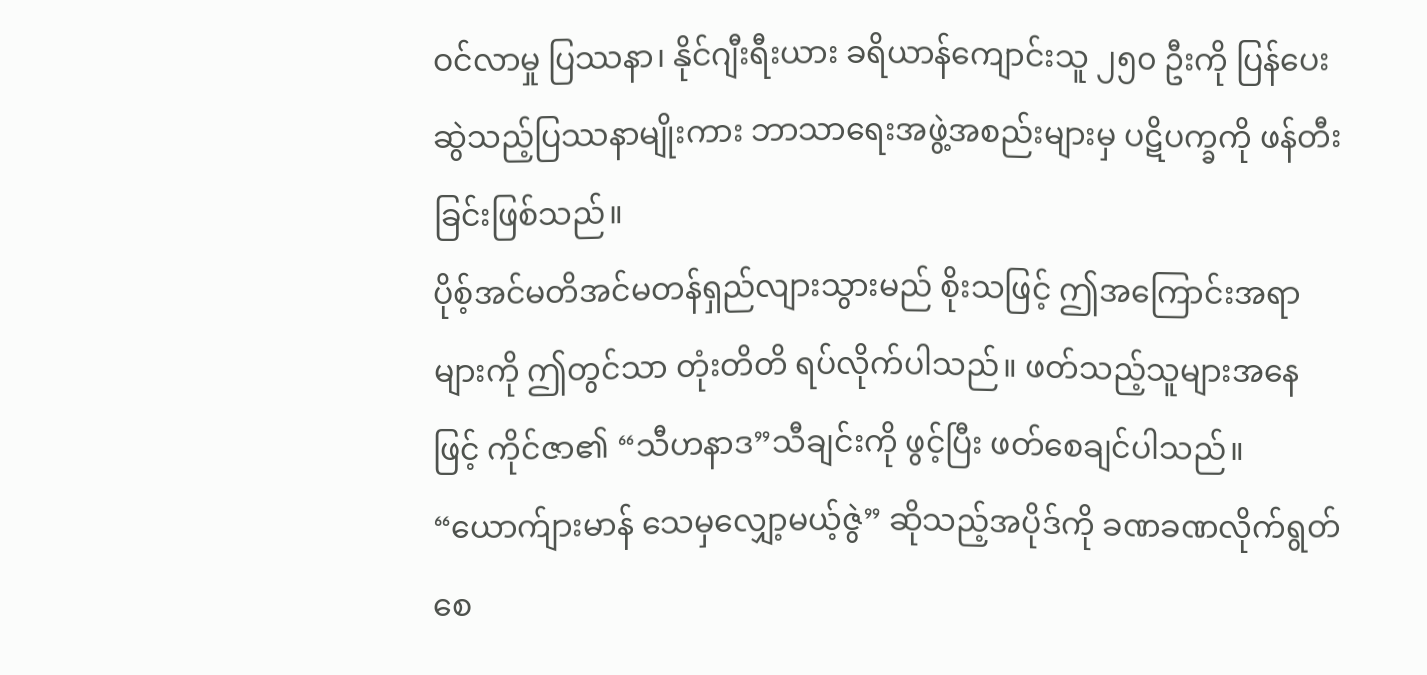ဝင်လာမှု ပြဿနာ၊ နိုင်ဂျီးရီးယား ခရိယာန်ကျောင်းသူ ၂၅၀ ဦးကို ပြန်ပေးဆွဲသည့်ပြဿနာမျိုးကား ဘာသာရေးအဖွဲ့အစည်းများမှ ပဋိပက္ခကို ဖန်တီးခြင်းဖြစ်သည်။
ပိုစ့်အင်မတိအင်မတန်ရှည်လျားသွားမည် စိုးသဖြင့် ဤအကြောင်းအရာများကို ဤတွင်သာ တုံးတိတိ ရပ်လိုက်ပါသည်။ ဖတ်သည့်သူများအနေဖြင့် ကိုင်ဇာ၏ “သီဟနာဒ”သီချင်းကို ဖွင့်ပြီး ဖတ်စေချင်ပါသည်။ “ယောက်ျားမာန် သေမှလျှော့မယ့်ဇွဲ” ဆိုသည့်အပိုဒ်ကို ခဏခဏလိုက်ရွတ်စေ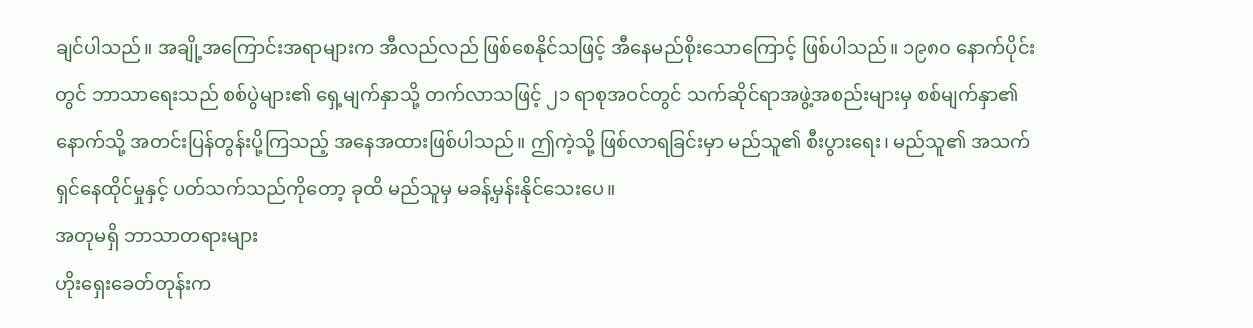ချင်ပါသည်။ အချို့အကြောင်းအရာများက အီလည်လည် ဖြစ်စေနိုင်သဖြင့် အီနေမည်စိုးသောကြောင့် ဖြစ်ပါသည်။ ၁၉၈၀ နောက်ပိုင်းတွင် ဘာသာရေးသည် စစ်ပွဲများ၏ ရှေ့မျက်နှာသို့ တက်လာသဖြင့် ၂၁ ရာစုအဝင်တွင် သက်ဆိုင်ရာအဖွဲ့အစည်းများမှ စစ်မျက်နှာ၏ နောက်သို့ အတင်းပြန်တွန်းပို့ကြသည့် အနေအထားဖြစ်ပါသည်။ ဤကဲ့သို့ ဖြစ်လာရခြင်းမှာ မည်သူ၏ စီးပွားရေး၊ မည်သူ၏ အသက်ရှင်နေထိုင်မှုနှင့် ပတ်သက်သည်ကိုတော့ ခုထိ မည်သူမှ မခန့်မှန်းနိုင်သေးပေ။
အတုမရှိ ဘာသာတရားများ
ဟိုးရှေးခေတ်တုန်းက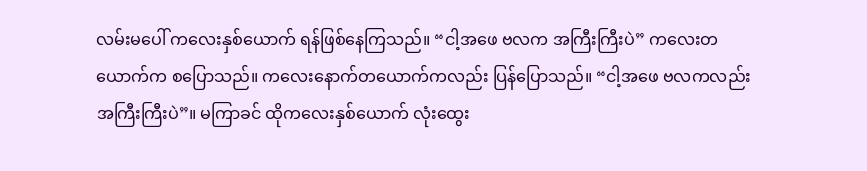လမ်းမပေါ် ကလေးနှစ်ယောက် ရန်ဖြစ်နေကြသည်။ “ငါ့အဖေ ဗလက အကြီးကြီးပဲ” ကလေးတယောက်က စပြောသည်။ ကလေးနောက်တယောက်ကလည်း ပြန်ပြောသည်။ “ငါ့အဖေ ဗလကလည်း အကြီးကြီးပဲ”။ မကြာခင် ထိုကလေးနှစ်ယောက် လုံးထွေး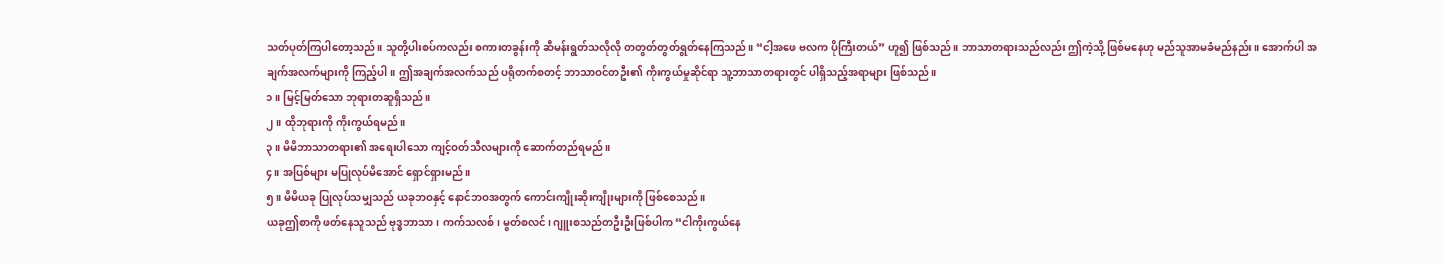သတ်ပုတ်ကြပါတော့သည်။ သူတို့ပါးစပ်ကလည်း စကားတခွန်းကို ဆီမန်းရွတ်သလိုလို တတွတ်တွတ်ရွတ်နေကြသည်။ “ငါ့အဖေ ဗလက ပိုကြီးတယ်” ဟူ၍ ဖြစ်သည်။ ဘာသာတရားသည်လည်း ဤကဲ့သို့ ဖြစ်မနေဟု မည်သူအာမခံမည်နည်း။ အောက်ပါ အချက်အလက်များကို ကြည့်ပါ။ ဤအချက်အလက်သည် ပရိုတက်စတင့် ဘာသာဝင်တဦး၏ ကိုးကွယ်မှုဆိုင်ရာ သူ့ဘာသာတရားတွင် ပါရှိသည့်အရာများ ဖြစ်သည်။
၁။ မြင့်မြတ်သော ဘုရားတဆူရှိသည်။
၂။ ထိုဘုရားကို ကိုးကွယ်ရမည်။
၃။ မိမိဘာသာတရား၏ အရေးပါသော ကျင့်ဝတ်သီလများကို ဆောက်တည်ရမည်။
၄။ အပြစ်များ မပြုလုပ်မိအောင် ရှောင်ရှားမည်။
၅။ မိမိယခု ပြုလုပ်သမျှသည် ယခုဘဝနှင့် နောင်ဘဝအတွက် ကောင်းကျိုးဆိုးကျိုးများကို ဖြစ်စေသည်။
ယခုဤစာကို ဖတ်နေသူသည် ဗုဒ္ဓဘာသာ၊ ကက်သလစ်၊ မွတ်စလင်၊ ဂျူးစသည်တဦးဦးဖြစ်ပါက “ငါကိုးကွယ်နေ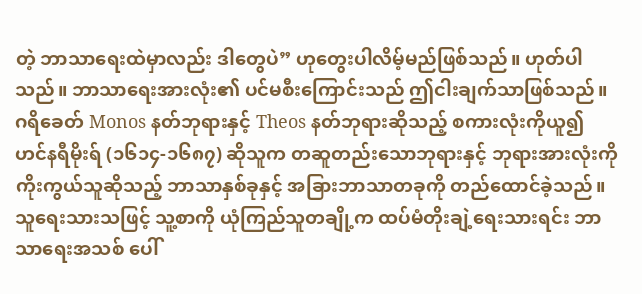တဲ့ ဘာသာရေးထဲမှာလည်း ဒါတွေပဲ” ဟုတွေးပါလိမ့်မည်ဖြစ်သည်။ ဟုတ်ပါသည်။ ဘာသာရေးအားလုံး၏ ပင်မစီးကြောင်းသည် ဤငါးချက်သာဖြစ်သည်။ ဂရိခေတ် Monos နတ်ဘုရားနှင့် Theos နတ်ဘုရားဆိုသည့် စကားလုံးကိုယူ၍ ဟင်နရီမိုးရ် (၁၆၁၄-၁၆၈၇) ဆိုသူက တဆူတည်းသောဘုရားနှင့် ဘုရားအားလုံးကို ကိုးကွယ်သူဆိုသည့် ဘာသာနှစ်ခုနှင့် အခြားဘာသာတခုကို တည်ထောင်ခဲ့သည်။ သူရေးသားသဖြင့် သူ့စာကို ယုံကြည်သူတချို့က ထပ်မံတိုးချဲ့ရေးသားရင်း ဘာသာရေးအသစ် ပေါ်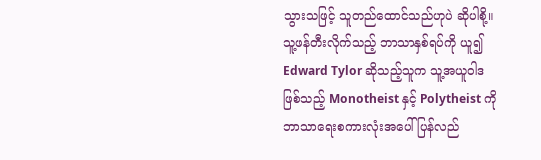သွားသဖြင့် သူတည်ထောင်သည်ဟုပဲ ဆိုပါစို့။ သူ့ဖန်တီးလိုက်သည့် ဘာသာနှစ်ရပ်ကို ယူ၍ Edward Tylor ဆိုသည့်သူက သူ့အယူဝါဒဖြစ်သည့် Monotheist နှင့် Polytheist ကို ဘာသာရေးစကားလုံးအပေါ် ပြန်လည်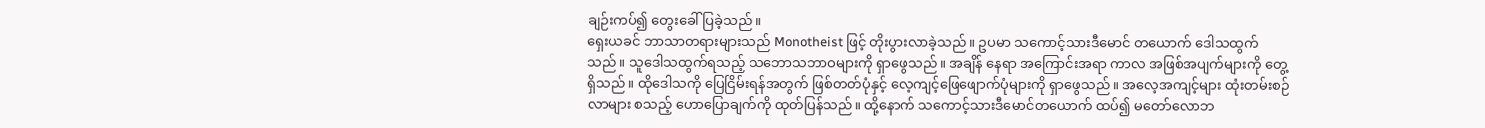ချဉ်းကပ်၍ တွေးခေါ်ပြခဲ့သည်။
ရှေးယခင် ဘာသာတရားများသည် Monotheist ဖြင့် တိုးပွားလာခဲ့သည်။ ဥပမာ သကောင့်သားဒီမောင် တယောက် ဒေါသထွက်သည်။ သူဒေါသထွက်ရသည့် သဘောသဘာဝများကို ရှာဖွေသည်။ အချိန် နေရာ အကြောင်းအရာ ကာလ အဖြစ်အပျက်များကို တွေ့ရှိသည်။ ထိုဒေါသကို ပြေငြိမ်းရန်အတွက် ဖြစ်တတ်ပုံနှင့် လေ့ကျင့်ဖြေဖျောက်ပုံများကို ရှာဖွေသည်။ အလေ့အကျင့်များ ထုံးတမ်းစဉ်လာများ စသည့် ဟောပြောချက်ကို ထုတ်ပြန်သည်။ ထို့နောက် သကောင့်သားဒီမောင်တယောက် ထပ်၍ မတော်လောဘ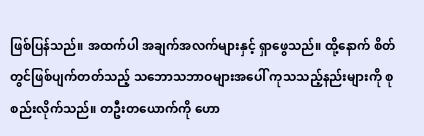ဖြစ်ပြန်သည်။ အထက်ပါ အချက်အလက်များနှင့် ရှာဖွေသည်။ ထို့နောက် စိတ်တွင်ဖြစ်ပျက်တတ်သည့် သဘောသဘာဝများအပေါ် ကုသသည့်နည်းများကို စုစည်းလိုက်သည်။ တဦးတယောက်ကို ဟော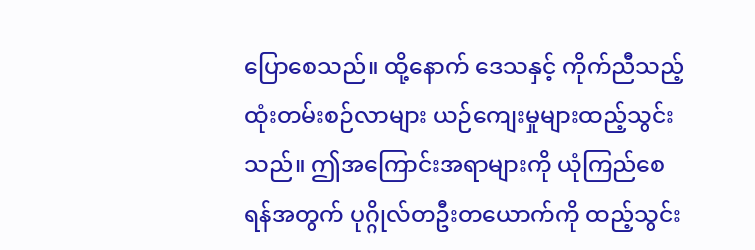ပြောစေသည်။ ထို့နောက် ဒေသနှင့် ကိုက်ညီသည့် ထုံးတမ်းစဉ်လာများ ယဉ်ကျေးမှုများထည့်သွင်းသည်။ ဤအကြောင်းအရာများကို ယုံကြည်စေရန်အတွက် ပုဂ္ဂိုလ်တဦးတယောက်ကို ထည့်သွင်း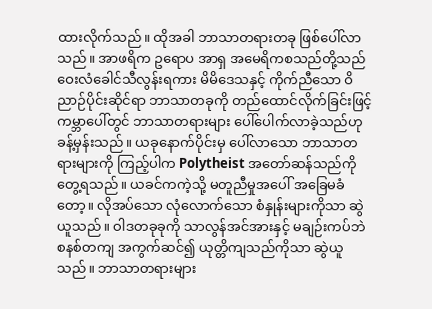ထားလိုက်သည်။ ထိုအခါ ဘာသာတရားတခု ဖြစ်ပေါ်လာသည်။ အာဖရိက ဥရောပ အာရှ အမေရိကစသည်တို့သည် ဝေးလံခေါင်သီလွန်းရကား မိမိဒေသနှင့် ကိုက်ညီသော ဝိညာဉ်ပိုင်းဆိုင်ရာ ဘာသာတခုကို တည်ထောင်လိုက်ခြင်းဖြင့် ကမ္ဘာပေါ်တွင် ဘာသာတရားများ ပေါ်ပေါက်လာခဲ့သည်ဟု ခန့်မှန်းသည်။ ယခုနောက်ပိုင်းမှ ပေါ်လာသော ဘာသာတရားများကို ကြည့်ပါက Polytheist အတော်ဆန်သည်ကို တွေ့ရသည်။ ယခင်ကကဲ့သို့ မတူညီမှုအပေါ် အခြေမခံတော့။ လိုအပ်သော လုံလောက်သော စံနှုန်းများကိုသာ ဆွဲယူသည်။ ဝါဒတခုခုကို သာလွန်အင်အားနှင့် မချဉ်းကပ်ဘဲ စနစ်တကျ အကွက်ဆင်၍ ယုတ္တိကျသည်ကိုသာ ဆွဲယူသည်။ ဘာသာတရားများ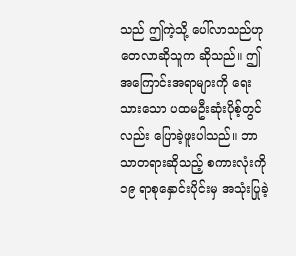သည် ဤကဲ့သို့ ပေါ်လာသည်ဟု တေလာဆိုသူက ဆိုသည်။ ဤအကြောင်းအရာများကို ရေးသားသော ပထမဦးဆုံးပိုစ့်တွင်လည်း ပြောခဲ့ဖူးပါသည်။ ဘာသာတရားဆိုသည့် စကားလုံးကို ၁၉ ရာစုနှောင်းပိုင်းမှ အသုံးပြုခဲ့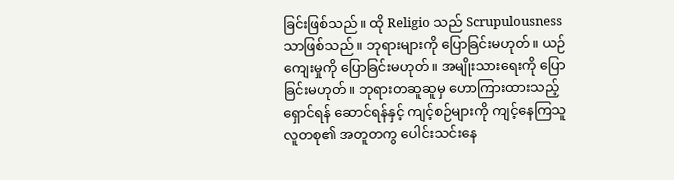ခြင်းဖြစ်သည်။ ထို Religio သည် Scrupulousness သာဖြစ်သည်။ ဘုရားများကို ပြောခြင်းမဟုတ်။ ယဉ်ကျေးမှုကို ပြောခြင်းမဟုတ်။ အမျိုးသားရေးကို ပြောခြင်းမဟုတ်။ ဘုရားတဆူဆူမှ ဟောကြားထားသည့် ရှောင်ရန် ဆောင်ရန်နှင့် ကျင့်စဉ်များကို ကျင့်နေကြသူ လူတစု၏ အတူတကွ ပေါင်းသင်းနေ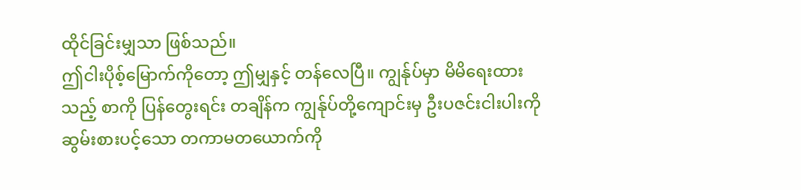ထိုင်ခြင်းမျှသာ ဖြစ်သည်။
ဤငါးပိုစ့်မြောက်ကိုတော့ ဤမျှနှင့် တန်လေပြီ။ ကျွန်ုပ်မှာ မိမိရေးထားသည့် စာကို ပြန်တွေးရင်း တချိန်က ကျွန်ုပ်တို့ကျောင်းမှ ဦးပဇင်းငါးပါးကို ဆွမ်းစားပင့်သော တကာမတယောက်ကို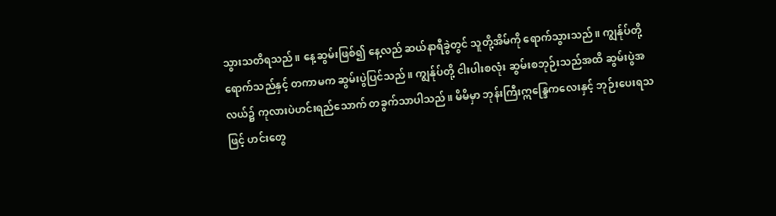သွားသတိရသည်။ နေ့ဆွမ်းဖြစ်၍ နေ့လည် ဆယ်နာရီခွဲတွင် သူတို့အိမ်ကို ရောက်သွားသည်။ ကျွန်ုပ်တို့ ရောက်သည်နှင့် တကာမက ဆွမ်းပွဲပြင်သည်။ ကျွန်ုပ်တို့ ငါးပါးစလုံး ဆွမ်းစဘုဉ်းသည်အထိ ဆွမ်းပွဲအလယ်၌ ကုလားပဲဟင်းရည်သောက် တခွက်သာပါသည်။ မိမိမှာ ဘုန်းကြီးဣန္ဒြေကလေးနှင့် ဘုဉ်းပေးရသဖြင့် ဟင်းတွေ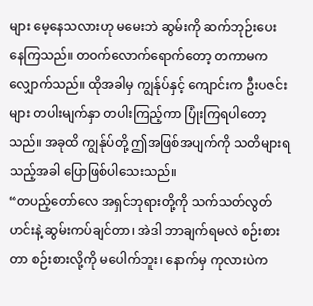များ မေ့နေသလားဟု မမေးဘဲ ဆွမ်းကို ဆက်ဘုဉ်းပေးနေကြသည်။ တဝက်လောက်ရောက်တော့ တကာမကလျှောက်သည်။ ထိုအခါမှ ကျွန်ုပ်နှင့် ကျောင်းက ဦးပဇင်းများ တပါးမျက်နှာ တပါးကြည့်ကာ ပြုံးကြရပါတော့သည်။ အခုထိ ကျွန်ုပ်တို့ ဤအဖြစ်အပျက်ကို သတိများရသည့်အခါ ပြောဖြစ်ပါသေးသည်။
“တပည့်တော်လေ အရှင်ဘုရားတို့ကို သက်သတ်လွတ်ဟင်းနဲ့ ဆွမ်းကပ်ချင်တာ၊ အဲဒါ ဘာချက်ရမလဲ စဉ်းစားတာ စဉ်းစားလို့ကို မပေါက်ဘူး၊ နောက်မှ ကုလားပဲက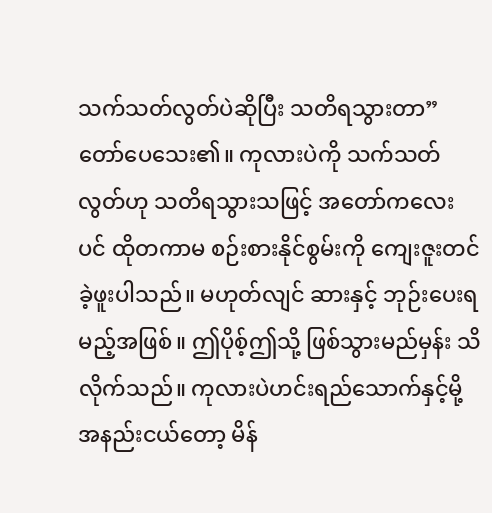သက်သတ်လွတ်ပဲဆိုပြီး သတိရသွားတာ”
တော်ပေသေး၏။ ကုလားပဲကို သက်သတ်လွတ်ဟု သတိရသွားသဖြင့် အတော်ကလေးပင် ထိုတကာမ စဉ်းစားနိုင်စွမ်းကို ကျေးဇူးတင်ခဲ့ဖူးပါသည်။ မဟုတ်လျင် ဆားနှင့် ဘုဉ်းပေးရမည့်အဖြစ်။ ဤပိုစ့်ဤသို့ ဖြစ်သွားမည်မှန်း သိလိုက်သည်။ ကုလားပဲဟင်းရည်သောက်နှင့်မို့ အနည်းငယ်တော့ မိန်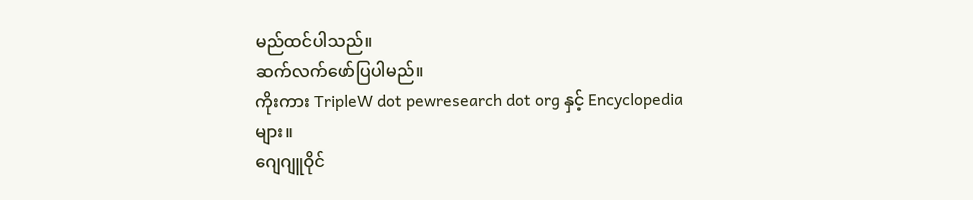မည်ထင်ပါသည်။
ဆက်လက်ဖော်ပြပါမည်။
ကိုးကား TripleW dot pewresearch dot org နှင့် Encyclopedia များ။
ဂျေဂျူဝိုင်